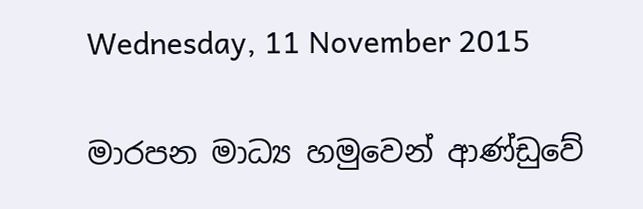Wednesday, 11 November 2015

මාරපන මාධ්‍ය හමුවෙන් ආණ්ඩුවේ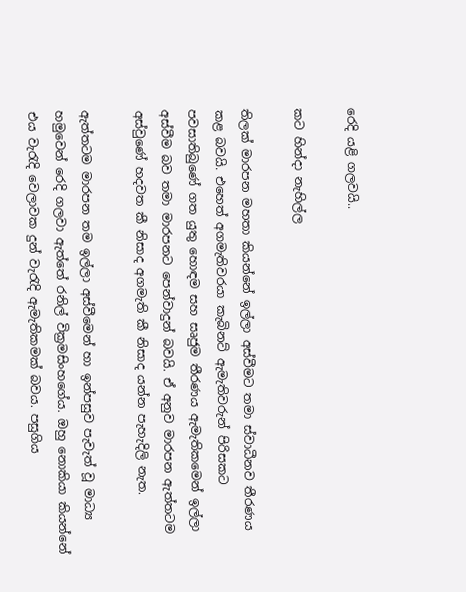රෙදි යළි ගලවයි..

කට හින්දා නැහිල්ල

තිලක් මාරපන මහතා කියන්නේ ඉල්ලා අස්වීමට තමා ස්වාධීනව තීරණය කළ බවයි. එහෙත් අගමැතිවරයා කැබිනට් ඇමැතිවරුන් පිරිසකට පවසාතිබුණේ ගත යුතු හොඳම සහ සෘජුම තීරණය ඇමැතිකමෙන් ඉල්ලා අස්වීම බව තමා මාරපනට පෙන්වාදුන් බවයි. ඒ අනුව මාරපන ඇත්තටම අස්වුණේ හදවත කී නිසාද අගමැති කී නිසාද යන්න පැහැදිලි නැත.

ඇත්තටම මාරපන තම ඉල්ලා අස්වීමෙන් හා ඉන්පසුව පැවැත් වූ මාධ්‍ය හමුවෙන් රෙදි ගලවා ඇත්තේ රනිල් වික්‍රමසිංහගේය. ඔහු නොකියා කියන්නේ එය වැරැදි වෙලාවක දුන් වැරැදි ඇමැතිකමක් බවය. පසුගිය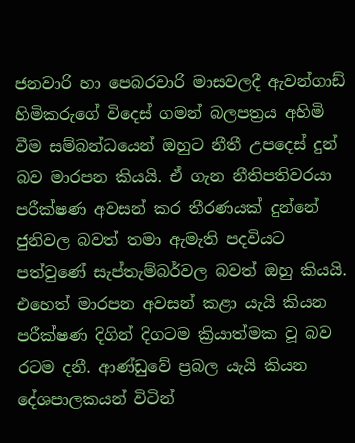ජනවාරි හා පෙබරවාරි මාසවලදී ඇවන්ගාඩ් හිමිකරුගේ විදෙස් ගමන් බලපත්‍රය අහිමි වීම සම්බන්ධයෙන් ඔහුට නීතී උපදෙස් දුන් බව මාරපන කියයි. ඒ ගැන නීතිපතිවරයා පරීක්ෂණ අවසන් කර තීරණයක් දුන්නේ ජුනිවල බවත් තමා ඇමැති පදවියට පත්වුණේ සැප්තැම්බර්වල බවත් ඔහු කියයි. එහෙත් මාරපන අවසන් කළා යැයි කියන පරීක්ෂණ දිගින් දිගටම ක්‍රියාත්මක වූ බව රටම දනී. ආණ්ඩුවේ ප්‍රබල යැයි කියන දේශපාලකයන් විටින්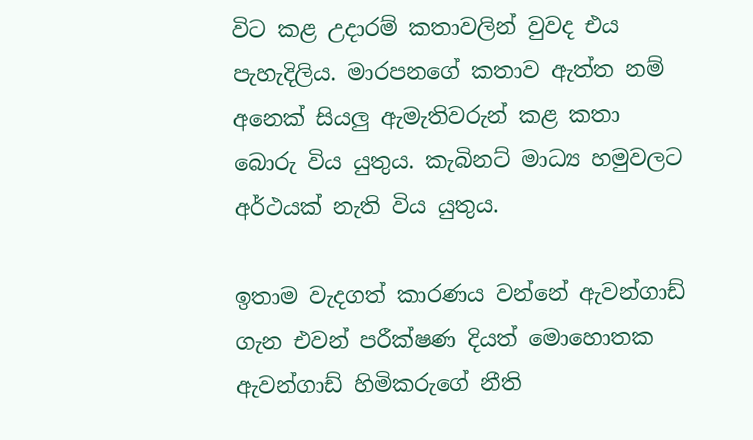විට කළ උදාරම් කතාවලින් වුවද එය පැහැදිලිය. මාරපනගේ කතාව ඇත්ත නම් අනෙක් සියලු ඇමැතිවරුන් කළ කතා බොරු විය යුතුය. කැබිනට් මාධ්‍ය හමුවලට අර්ථයක් නැති විය යුතුය.

ඉතාම වැදගත් කාරණය වන්නේ ඇවන්ගාඩ් ගැන එවන් පරීක්ෂණ දියත් මොහොතක ඇවන්ගාඩ් හිමිකරුගේ නීති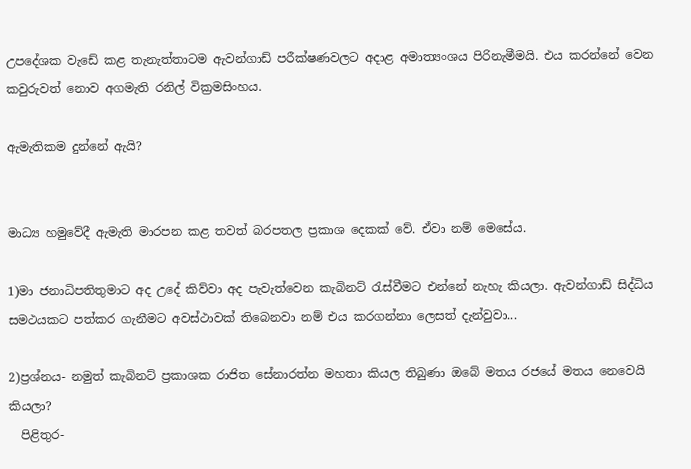උපදේශක වැඩේ කළ තැනැත්තාටම ඇවන්ගාඩ් පරීක්ෂණවලට අදාළ අමාත්‍යංශය පිරිනැමීමයි. එය කරන්නේ වෙන කවුරුවත් නොව අගමැති රනිල් වික්‍රමසිංහය.

ඇමැතිකම දුන්නේ ඇයි?


මාධ්‍ය හමුවේදී ඇමැති මාරපන කළ තවත් බරපතල ප්‍රකාශ දෙකක් වේ. ඒවා නම් මෙසේය.

1)මා ජනාධිපතිතුමාට අද උදේ කිව්වා අද පැවැත්වෙන කැබිනට් රැස්වීමට එන්නේ නැහැ කියලා. ඇවන්ගාඩ් සිද්ධිය සමථයකට පත්කර ගැනීමට අවස්ථාවක් තිබෙනවා නම් එය කරගන්නා ලෙසත් දැන්වුවා...

2)ප්‍රශ්නය- නමුත් කැබිනට් ප්‍රකාශක රාජිත සේනාරත්න මහතා කියල තිබුණා ඔබේ මතය රජයේ මතය නෙවෙයි කියලා?
  පිළිතුර-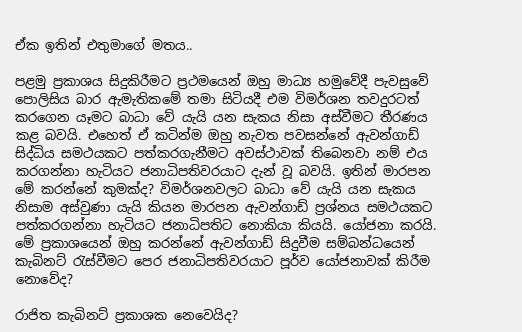ඒක ඉතින් එතුමාගේ මතය..

පළමු ප්‍රකාශය සිදුකිරීමට ප්‍රථමයෙන් ඔහු මාධ්‍ය හමුවේදී පැවසුවේ පොලිසිය බාර ඇමැතිකමේ තමා සිටියදී එම විමර්ශන තවදුරටත් කරගෙන යෑමට බාධා වේ යැයි යන සැකය නිසා අස්වීමට තීරණය කළ බවයි. එහෙත් ඒ කටින්ම ඔහු නැවත පවසන්නේ ඇවන්ගාඩ් සිද්ධිය සමථයකට පත්කරගැනීමට අවස්ථාවක් තිබෙනවා නම් එය කරගන්නා හැටියට ජනාධිපතිවරයාට දැන් වූ බවයි. ඉතින් මාරපන මේ කරන්නේ කුමක්ද? විමර්ශනවලට බාධා වේ යැයි යන සැකය නිසාම අස්වුණා යැයි කියන මාරපන ඇවන්ගාඩ් ප්‍රශ්නය සමථයකට පත්කරගන්නා හැටියට ජනාධිපතිට නොකියා කියයි. යෝජනා කරයි. මේ ප්‍රකාශයෙන් ඔහු කරන්නේ ඇවන්ගාඩ් සිදුවීම සම්බන්ධයෙන් කැබිනට් රැස්වීමට පෙර ජනාධිපතිවරයාට පූර්ව යෝජනාවක් කිරීම නොවේද?

රාජිත කැබිනට් ප්‍රකාශක නෙවෙයිද?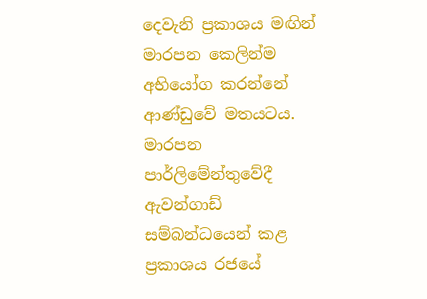දෙවැනි ප්‍රකාශය මඟින් මාරපන කෙලින්ම අභියෝග කරන්නේ ආණ්ඩුවේ මතයටය. මාරපන පාර්ලිමේන්තුවේදී ඇවන්ගාඩ් සම්බන්ධයෙන් කළ ප්‍රකාශය රජයේ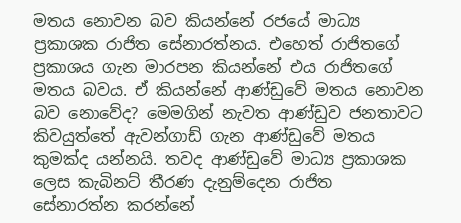මතය නොවන බව කියන්නේ රජයේ මාධ්‍ය ප්‍රකාශක රාජිත සේනාරත්නය. එහෙත් රාජිතගේ ප්‍රකාශය ගැන මාරපන කියන්නේ එය රාජිතගේ මතය බවය. ඒ කියන්නේ ආණ්ඩුවේ මතය නොවන බව නොවේද? මෙමගින් නැවත ආණ්ඩුව ජනතාවට කිවයුත්තේ ඇවන්ගාඩ් ගැන ආණ්ඩුවේ මතය කුමක්ද යන්නයි. තවද ආණ්ඩුවේ මාධ්‍ය ප්‍රකාශක ලෙස කැබිනට් තීරණ දැනුම්දෙන රාජිත සේනාරත්න කරන්නේ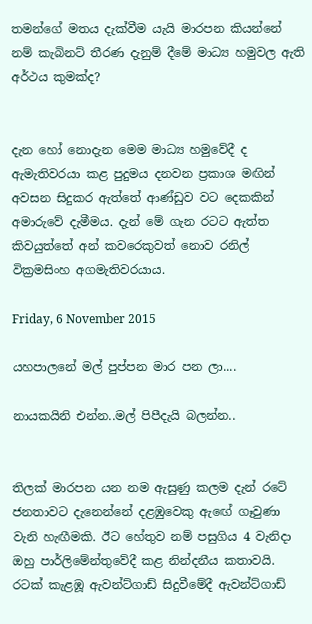තමන්ගේ මතය දැක්වීම යැයි මාරපන කියන්නේ නම් කැබිනට් තීරණ දැනුම් දීමේ මාධ්‍ය හමුවල ඇති අර්ථය කුමක්ද?


දැන හෝ නොදැන මෙම මාධ්‍ය හමුවේදී ද ඇමැතිවරයා කළ පුදුමය දනවන ප්‍රකාශ මඟින් අවසන සිදුකර ඇත්තේ ආණ්ඩුව වට දෙකකින් අමාරුවේ දැමීමය. දැන් මේ ගැන රටට ඇත්ත කිවයුත්තේ අන් කවරෙකුවත් නොව රනිල් වික්‍රමසිංහ අගමැතිවරයාය.

Friday, 6 November 2015

යහපාලනේ මල් පුප්පන මාර පන ලා....

නායකයිනි එන්න..මල් පිපීදැයි බලන්න..


තිලක් මාරපන යන නම ඇසුණු කලම දැන් රටේ ජනතාවට දැනෙන්නේ දළඹුවෙකු ඇඟේ ගෑවුණා වැනි හැඟීමකි. ඊට හේතුව නම් පසුගිය 4 වැනිදා ඔහු පාර්ලිමේන්තුවේදී කළ නින්දනීය කතාවයි. රටක් කැළඹූ ඇවන්ට්ගාඩ් සිදුවීමේදී ඇවන්ට්ගාඩ්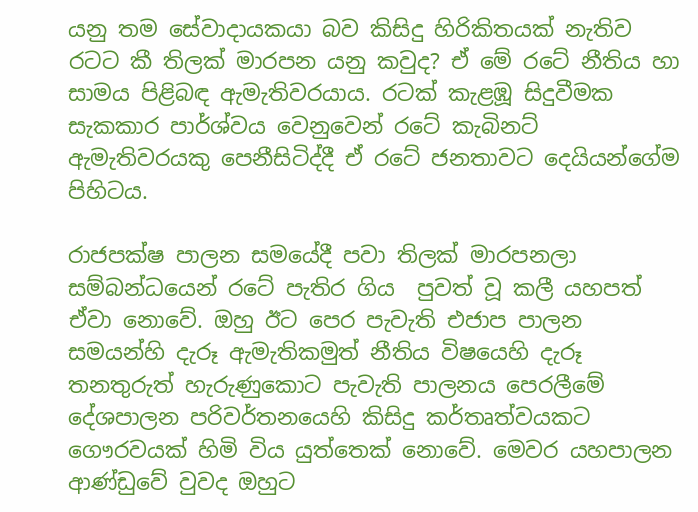යනු තම සේවාදායකයා බව කිසිදු හිරිකිතයක් නැතිව රටට කී තිලක් මාරපන යනු කවුද? ඒ මේ රටේ නීතිය හා සාමය පිළිබඳ ඇමැතිවරයාය. රටක් කැළඹූ සිදුවීමක සැකකාර පාර්ශ්වය වෙනුවෙන් රටේ කැබිනට් ඇමැතිවරයකු පෙනීසිටිද්දී ඒ රටේ ජනතාවට දෙයියන්ගේම පිහිටය.

රාජපක්ෂ පාලන සමයේදී පවා තිලක් මාරපනලා සම්බන්ධයෙන් රටේ පැතිර ගිය  පුවත් වූ කලී යහපත් ඒවා නොවේ. ඔහු ඊට පෙර පැවැති එජාප පාලන සමයන්හි දැරූ ඇමැතිකමුත් නීතිය විෂයෙහි දැරූ තනතුරුත් හැරුණුකොට පැවැති පාලනය පෙරලීමේ දේශපාලන පරිවර්තනයෙහි කිසිදු කර්තෘත්වයකට ගෞරවයක් හිමි විය යුත්තෙක් නොවේ. මෙවර යහපාලන ආණ්ඩුවේ වුවද ඔහුට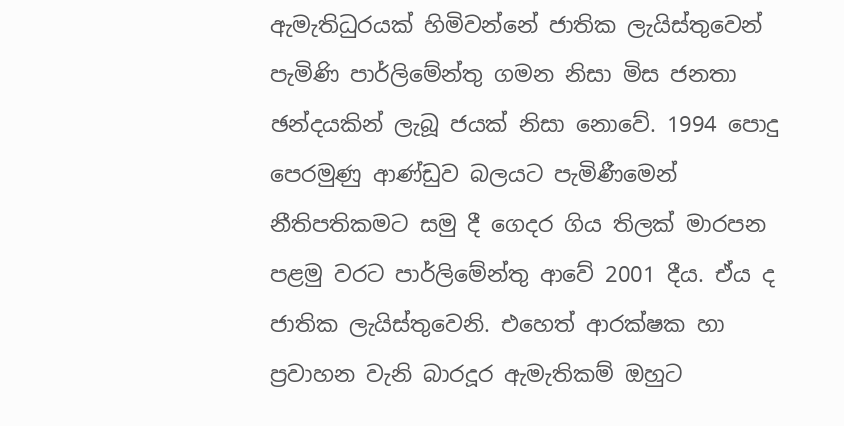ඇමැතිධුරයක් හිමිවන්නේ ජාතික ලැයිස්තුවෙන් පැමිණි පාර්ලිමේන්තු ගමන නිසා මිස ජනතා ඡන්දයකින් ලැබූ ජයක් නිසා නොවේ. 1994 පොදු පෙරමුණු ආණ්ඩුව බලයට පැමිණීමෙන් නීතිපතිකමට සමු දී ගෙදර ගිය තිලක් මාරපන පළමු වරට පාර්ලිමේන්තු ආවේ 2001 දීය. ඒය ද ජාතික ලැයිස්තුවෙනි. එහෙත් ආරක්ෂක හා ප්‍රවාහන වැනි බාරදූර ඇමැතිකම් ඔහුට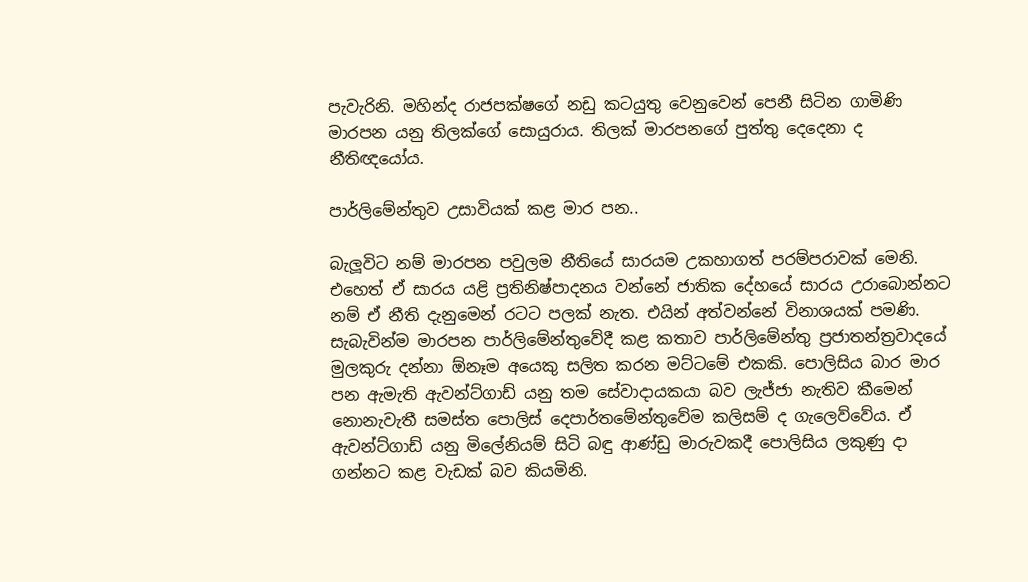පැවැරිනි. මහින්ද රාජපක්ෂගේ නඩු කටයුතු වෙනුවෙන් පෙනී සිටින ගාමිණි මාරපන යනු තිලක්ගේ සොයුරාය. තිලක් මාරපනගේ පුත්තු දෙදෙනා ද නීතිඥයෝය.

පාර්ලිමේන්තුව උසාවියක් කළ මාර පන..

බැලූවිට නම් මාරපන පවුලම නීතියේ සාරයම උකහාගත් පරම්පරාවක් මෙනි. එහෙත් ඒ සාරය යළි ප්‍රතිනිෂ්පාදනය වන්නේ ජාතික දේහයේ සාරය උරාබොන්නට නම් ඒ නීති දැනුමෙන් රටට පලක් නැත. එයින් අත්වන්නේ විනාශයක් පමණි. සැබැවින්ම මාරපන පාර්ලිමේන්තුවේදී කළ කතාව පාර්ලිමේන්තු ප්‍රජාතන්ත්‍රවාදයේ මුලකුරු දන්නා ඕනෑම අයෙකු සලිත කරන මට්ටමේ එකකි. පොලිසිය බාර මාර පන ඇමැති ඇවන්ට්ගාඩ් යනු තම සේවාදායකයා බව ලැජ්ජා නැතිව කීමෙන් නොනැවැතී සමස්ත පොලිස් දෙපාර්තමේන්තුවේම කලිසම් ද ගැලෙව්වේය. ඒ ඇවන්ට්ගාඩ් යනු මිලේනියම් සිටි බඳු ආණ්ඩු මාරුවකදී පොලිසිය ලකුණු දා ගන්නට කළ වැඩක් බව කියමිනි.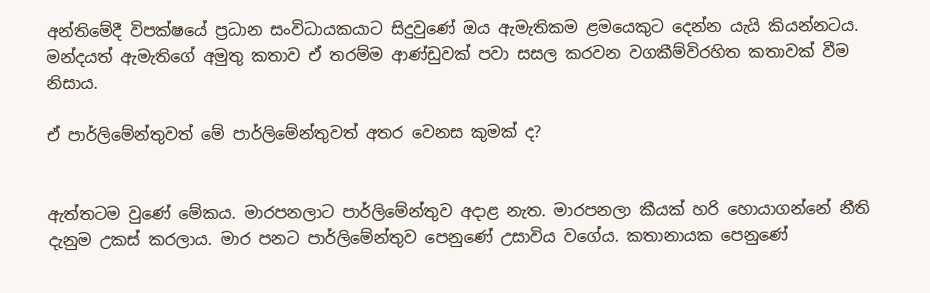අන්තිමේදී විපක්ෂයේ ප්‍රධාන සංවිධායකයාට සිදුවුණේ ඔය ඇමැතිකම ළමයෙකුට දෙන්න යැයි කියන්නටය. මන්දයත් ඇමැතිගේ අමුතු කතාව ඒ තරම්ම ආණ්ඩුවක් පවා සසල කරවන වගකීම්විරහිත කතාවක් වීම නිසාය.

ඒ පාර්ලිමේන්තුවත් මේ පාර්ලිමේන්තුවත් අතර වෙනස කුමක් ද?


ඇත්තටම වුණේ මේකය. මාරපනලාට පාර්ලිමේන්තුව අදාළ නැත. මාරපනලා කීයක් හරි හොයාගන්නේ නීති දැනුම උකස් කරලාය. මාර පනට පාර්ලිමේන්තුව පෙනුණේ උසාවිය වගේය. කතානායක පෙනුණේ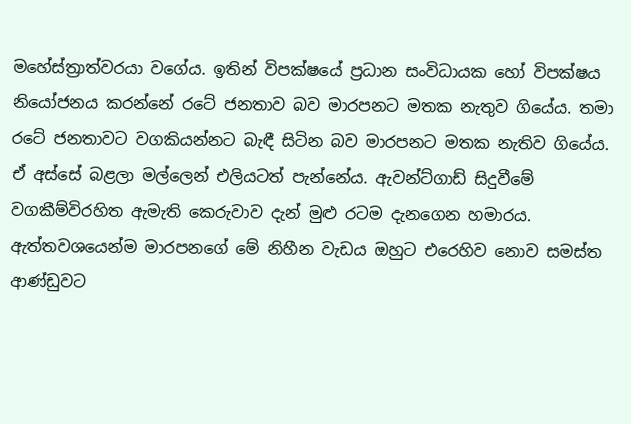මහේස්ත්‍රාත්වරයා වගේය. ඉතින් විපක්ෂයේ ප්‍රධාන සංවිධායක හෝ විපක්ෂය නියෝජනය කරන්නේ රටේ ජනතාව බව මාරපනට මතක නැතුව ගියේය. තමා රටේ ජනතාවට වගකියන්නට බැඳී සිටින බව මාරපනට මතක නැතිව ගියේය. ඒ අස්සේ බළලා මල්ලෙන් එලියටත් පැන්නේය. ඇවන්ට්ගාඩ් සිදුවීමේ වගකීම්විරහිත ඇමැති කෙරුවාව දැන් මුළු රටම දැනගෙන හමාරය. ඇත්තවශයෙන්ම මාරපනගේ මේ නිහීන වැඩය ඔහුට එරෙහිව නොව සමස්ත ආණ්ඩුවට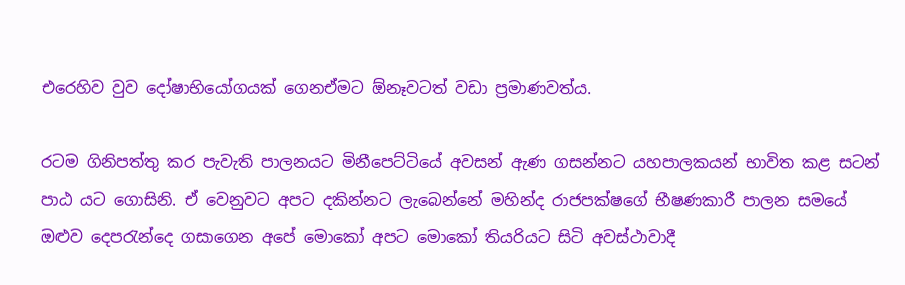එරෙහිව වුව දෝෂාභියෝගයක් ගෙනඒමට ඕනෑවටත් වඩා ප්‍රමාණවත්ය.

රටම ගිනිපත්තු කර පැවැති පාලනයට මිනීපෙට්ටියේ අවසන් ඇණ ගසන්නට යහපාලකයන් භාවිත කළ සටන් පාඨ යට ගොසිනි. ඒ වෙනුවට අපට දකින්නට ලැබෙන්නේ මහින්ද රාජපක්ෂගේ භීෂණකාරී පාලන සමයේ ඔළුව දෙපරැන්දෙ ගසාගෙන අපේ මොකෝ අපට මොකෝ තියරියට සිටි අවස්ථාවාදී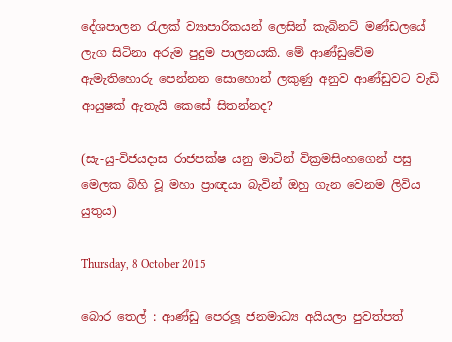දේශපාලන රැලක් ව්‍යාපාරිකයන් ලෙසින් කැබිනට් මණ්ඩලයේ ලැග සිටිනා අරුම පුදුම පාලනයකි. මේ ආණ්ඩුවේම ඇමැතිහොරු පෙන්නන සොහොන් ලකුණු අනුව ආණ්ඩුවට වැඩි ආයුෂක් ඇතැයි කෙසේ සිතන්නද?

(සැ-යු-විජයදාස රාජපක්ෂ යනු මාටින් වික්‍රමසිංහගෙන් පසු මෙලක බිහි වූ මහා ප්‍රාඥයා බැවින් ඔහු ගැන වෙනම ලිවිය යුතුය)

Thursday, 8 October 2015

බොර තෙල් : ආණ්ඩු පෙරලූ ජනමාධ්‍ය අයියලා පුවත්පත්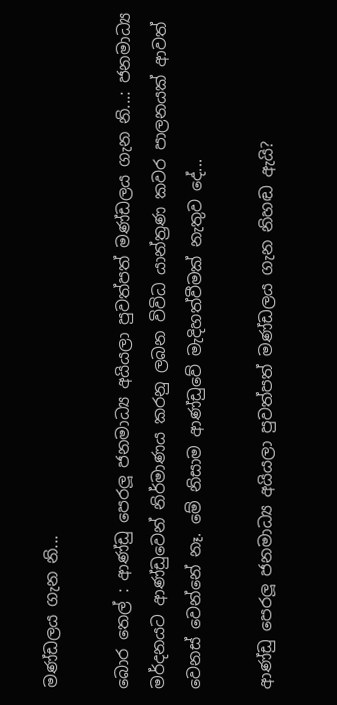මණ්ඩලය ගැන නි...

බොර තෙල් : ආණ්ඩු පෙරලූ ජනමාධ්‍ය අයියලා පුවත්පත් මණ්ඩලය ගැන නි...: ජනමාධ්‍ය මර්දනයට ආණ්ඩුවෙන් නිර්මාණය කරනු ලබන විවිධ යාන්ත්‍රණ කවර පාලනයක් ආවත් වෙනස් වෙන්නේ නෑ. මේ නිසාම ආණ්ඩුවේ මැදිහත්වීමක් නැතුව දේ...

ආණ්ඩු පෙරලූ ජනමාධ්‍ය අයියලා පුවත්පත් මණ්ඩලය ගැන නිහඬ ඇයි?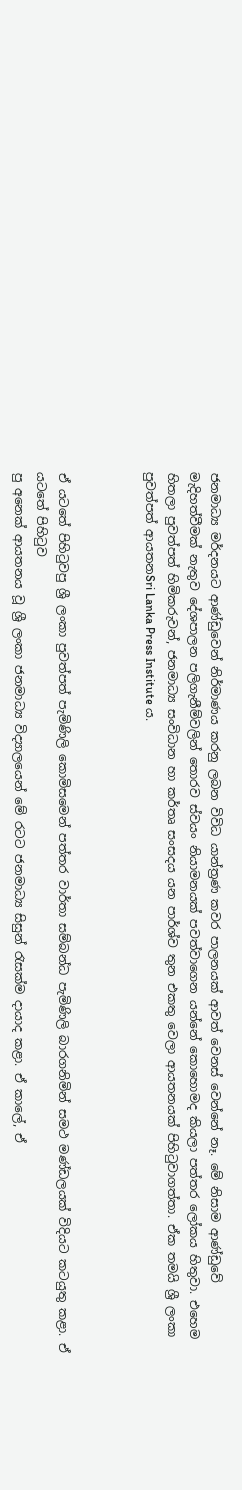ජනමාධ්‍ය මර්දනයට ආණ්ඩුවෙන් නිර්මාණය කරනු ලබන විවිධ යාන්ත්‍රණ කවර පාලනයක් ආවත් වෙනස් වෙන්නේ නෑ. මේ නිසාම ආණ්ඩුවේ මැදිහත්වීමක් නැතුව දේශපාලන පලිගැනීම්වලින් තොරව ස්වයං නියාමනයක් පවත්වාගෙන යන්නේ කොහොමද කියලා පත්තර ලෝකය හිතුවා. එහෙම හිතලා පුවත්පත් හිමිකරුවන්, ජනමාධ්‍ය සංවිධාන හා කර්තෘ සංසදය යන පාර්ශ්ව තුන එකතු වෙලා ආයතනයක් පිහිටුවාගත්තා. ඒක තමයි ශ්‍රී ලංකා පුවත්පත් ආයතනSri Lanka Press Institute ය.



ඒ යටතේ පිහිටුවපු ශ්‍රී ලංකා පුවත්පත් පැමිණිලි කොමිසමෙන් පත්තර වාර්තා සම්බන්ධ පැමිණිලි බාරගනිමින් සමථ මණ්ඩලයක් විදියට කටයුතු කළා. ඒ යටතේ පිහිටුව
පු අනෙක් ආයතනය වූ ශ්‍රී ලංකා ජනමාධ්‍ය විද්‍යාලයෙන් මේ රටට ජනමාධ්‍ය සිසුන් රැසක්ම දායාද කළා. ඒ කාලේ, ඒ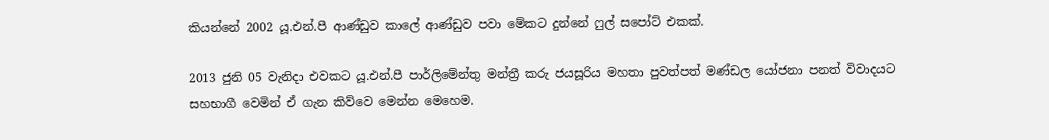කියන්නේ 2002 යූ.එන්.පී ආණ්ඩුව කාලේ ආණ්ඩුව පවා මේකට දුන්නේ ෆුල් සපෝට් එකක්.

2013 ජුනි 05 වැනිදා එවකට යූ.එන්.පී පාර්ලිමේන්තු මන්ත්‍රී කරු ජයසූරිය මහතා පුවත්පත් මණ්ඩල යෝජනා පනත් විවාදයට සහභාගී වෙමින් ඒ ගැන කිව්වෙ මෙන්න මෙහෙම.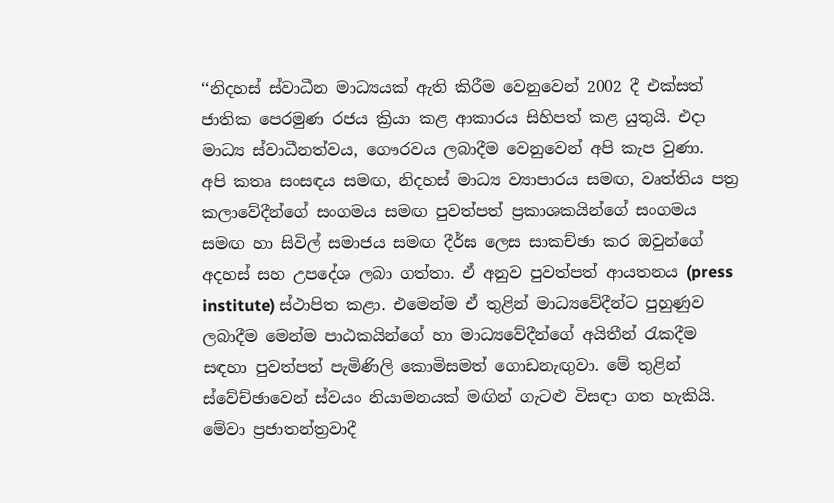‘‘නිදහස් ස්වාධීන මාධ්‍යයක් ඇති කිරීම වෙනුවෙන් 2002 දී එක්සත් ජාතික පෙරමුණ රජය ක්‍රියා කළ ආකාරය සිහිපත් කළ යුතුයි. එදා මාධ්‍ය ස්වාධීනත්වය, ගෞරවය ලබාදීම වෙනුවෙන් අපි කැප වුණා.  අපි කතෘ සංසඳය සමඟ, නිදහස් මාධ්‍ය ව්‍යාපාරය සමඟ, වෘත්තිය පත්‍ර කලාවේදීන්ගේ සංගමය සමඟ පුවත්පත් ප්‍රකාශකයින්ගේ සංගමය සමඟ හා සිවිල් සමාජය සමඟ දීර්ඝ ලෙස සාකච්ඡා කර ඔවුන්ගේ අදහස් සහ උපදේශ ලබා ගත්තා. ඒ අනුව පුවත්පත් ආයතනය (press institute) ස්ථාපිත කළා. එමෙන්ම ඒ තුළින් මාධ්‍යවේදීන්ට පුහුණුව ලබාදීම මෙන්ම පාඨකයින්ගේ හා මාධ්‍යවේදීන්ගේ අයිතීන් රැකදීම සඳහා පුවත්පත් පැමිණිලි කොමිසමත් ගොඩනැඟු‍වා. මේ තුළින් ස්වේච්ඡාවෙන් ස්වයං නියාමනයක් මඟින් ගැටළු විසඳා ගත හැකියි. මේවා ප්‍රජාතන්ත්‍රවාදී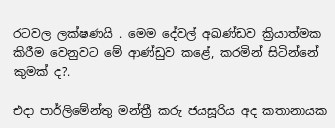රටවල ලක්ෂණයි . මෙම දේවල් අඛණ්ඩව ක්‍රියාත්මක කිරීම වෙනුවට මේ ආණ්ඩුව කළේ, කරමින් සිටින්නේ කුමක් ද?.

එදා පාර්ලිමේන්තු මන්ත්‍රී කරු ජයසූරිය අද කතානායක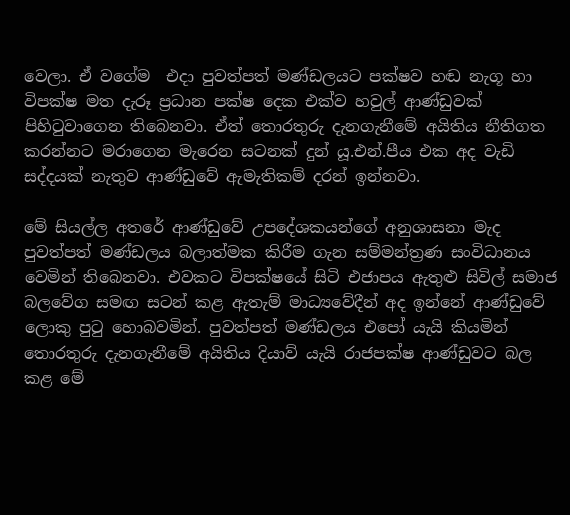වෙලා. ඒ වගේම  එදා පුවත්පත් මණ්ඩලයට පක්ෂව හඬ නැගූ හා විපක්ෂ මත දැරූ ප්‍රධාන පක්ෂ දෙක එක්ව හවුල් ආණ්ඩුවක් පිහිටුවාගෙන තිබෙනවා. ඒත් තොරතුරු දැනගැනීමේ අයිතිය නීතිගත කරන්නට මරාගෙන මැරෙන සටනක් දුන් යූ.එන්.පීය එක අද වැඩි සද්දයක් නැතුව ආණ්ඩුවේ ඇමැතිකම් දරන් ඉන්නවා.

මේ සියල්ල අතරේ ආණ්ඩුවේ උපදේශකයන්ගේ අනුශාසනා මැද පුවත්පත් මණ්ඩලය බලාත්මක කිරීම ගැන සම්මන්ත්‍රණ සංවිධානය වෙමින් තිබෙනවා. එවකට විපක්ෂයේ සිටි එජාපය ඇතුළු සිවිල් සමාජ බලවේග සමඟ සටන් කළ ඇතැම් මාධ්‍යවේදීන් අද ඉන්නේ ආණ්ඩුවේ ලොකු පුටු හොබවමින්. පුවත්පත් මණ්ඩලය එපෝ යැයි කියමින් තොරතුරු දැනගැනීමේ අයිතිය දියාව් යැයි රාජපක්ෂ ආණ්ඩුවට බල කළ මේ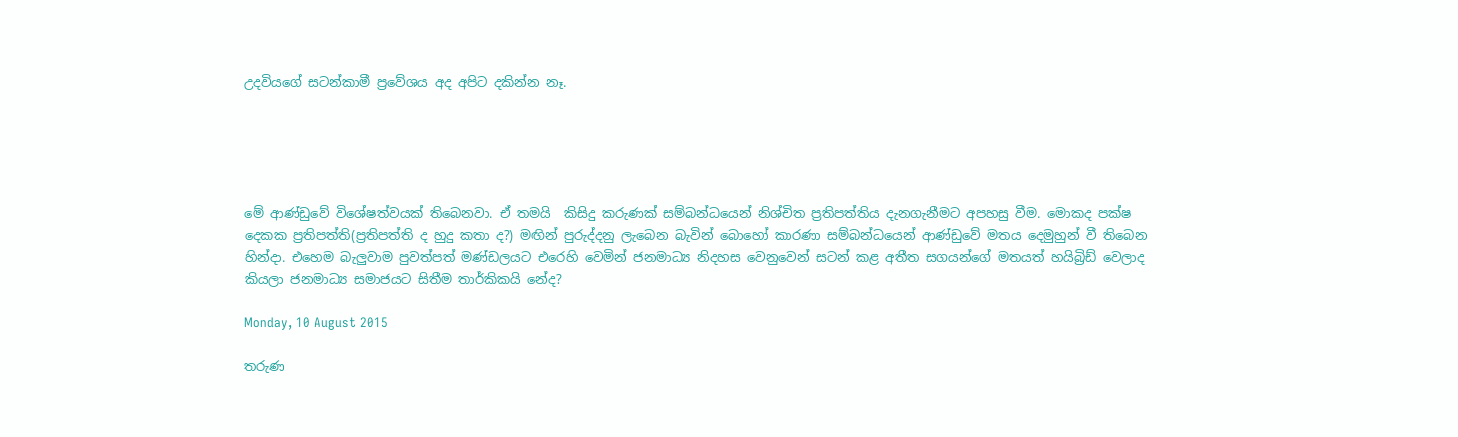උදවියගේ සටන්කාමී ප්‍රවේශය අද අපිට දකින්න නෑ.





මේ ආණ්ඩුවේ විශේෂත්වයක් තිබෙනවා. ඒ තමයි  කිසිදු කරුණක් සම්බන්ධයෙන් නිශ්චිත ප්‍රතිපත්තිය දැනගැනීමට අපහසු වීම. මොකද පක්ෂ දෙකක ප්‍රතිපත්ති(ප්‍රතිපත්ති ද හුදු කතා ද?) මඟින් පුරුද්දනු ලැබෙන බැවින් බොහෝ කාරණා සම්බන්ධයෙන් ආණ්ඩුවේ මතය දෙමුහුන් වී තිබෙන හින්දා. එහෙම බැලුවාම පුවත්පත් මණ්ඩලයට එරෙහි වෙමින් ජනමාධ්‍ය නිදහස වෙනුවෙන් සටන් කළ අතීත සගයන්ගේ මතයත් හයිබ්‍රිඩ් වෙලාද කියලා ජනමාධ්‍ය සමාජයට සිතීම තාර්කිකයි නේද?

Monday, 10 August 2015

තරුණ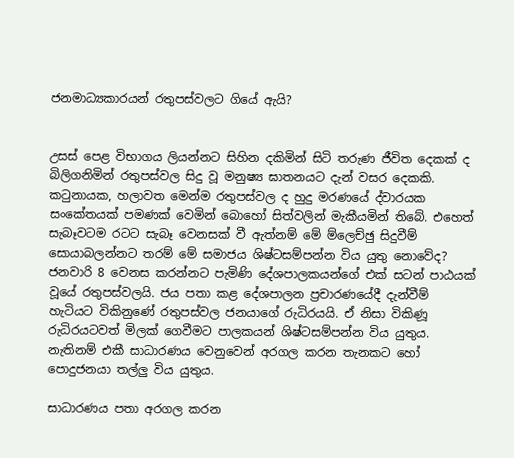ජනමාධ්‍යකාරයන් රතුපස්වලට ගියේ ඇයි?


උසස් පෙළ විභාගය ලියන්නට සිහින දකිමින් සිටි තරුණ ජීවිත දෙකක් ද බිලිගනිමින් රතුපස්වල සිදු වූ මනුෂ්‍ය ඝාතනයට දැන් වසර දෙකකි. කටුනායක, හලාවත මෙන්ම රතුපස්වල ද හුදු මරණයේ ද්වාරයක සංකේතයක් පමණක් වෙමින් බොහෝ සිත්වලින් මැකීයමින් තිබේ. එහෙත් සැබෑවටම රටට සැබෑ වෙනසක් වී ඇත්නම් මේ ම්ලෙච්ඡු සිදුවීම් සොයාබලන්නට තරම් මේ සමාජය ශිෂ්ටසම්පන්න විය යුතු නොවේද? ජනවාරි 8 වෙනස කරන්නට පැමිණි දේශපාලකයන්ගේ එක් සටන් පාඨයක් වූයේ රතුපස්වලයි. ජය පතා කළ දේශපාලන ප්‍රචාරණයේදී දැන්වීම් හැටියට විකිනුණේ රතුපස්වල ජනයාගේ රුධිරයයි. ඒ නිසා විකිණූ රුධිරයටවත් මිලක් ගෙවීමට පාලකයන් ශිෂ්ටසම්පන්න විය යුතුය. නැතිනම් එකී සාධාරණය වෙනුවෙන් අරගල කරන තැනකට හෝ පොදුජනයා තල්ලු විය යුතුය.

සාධාරණය පතා අරගල කරන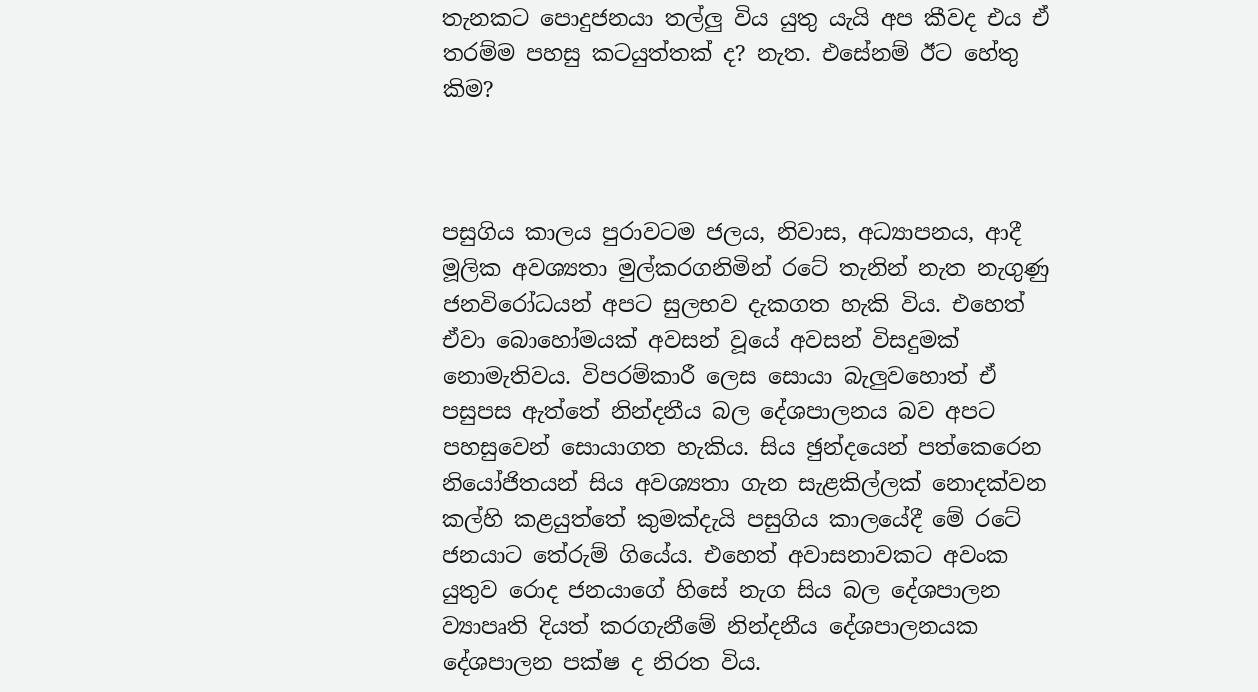තැනකට පොදුජනයා තල්ලු විය යුතු යැයි අප කීවද එය ඒ තරම්ම පහසු කටයුත්තක් ද? නැත. එසේනම් ඊට හේතු කිම?



පසුගිය කාලය පුරාවටම ජලය, නිවාස, අධ්‍යාපනය, ආදී මූලික අවශ්‍යතා මුල්කරගනිමින් රටේ තැනින් නැත නැගුණු ජනවිරෝධයන් අපට සුලභව දැකගත හැකි විය. එහෙත් ඒවා බොහෝමයක් අවසන් වූයේ අවසන් විසදුමක් නොමැතිවය. විපරම්කාරී ලෙස සොයා බැලුවහොත් ඒ පසුපස ඇත්තේ නින්දනීය බල දේශපාලනය බව අපට පහසුවෙන් සොයාගත හැකිය. සිය ඡුන්දයෙන් පත්කෙරෙන නියෝජිතයන් සිය අවශ්‍යතා ගැන සැළකිල්ලක් නොදක්වන කල්හි කළයුත්තේ කුමක්දැයි පසුගිය කාලයේදී මේ රටේ ජනයාට තේරුම් ගියේය. එහෙත් අවාසනාවකට අවංක යුතුව රොද ජනයාගේ හිසේ නැග සිය බල දේශපාලන ව්‍යාපෘති දියත් කරගැනීමේ නින්දනීය දේශපාලනයක දේශපාලන පක්ෂ ද නිරත විය.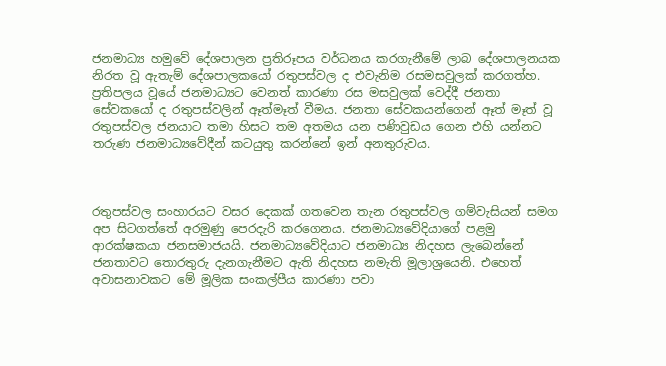ජනමාධ්‍ය හමුවේ දේශපාලන ප්‍රතිරූපය වර්ධනය කරගැනීමේ ලාබ දේශපාලනයක නිරත වූ ඇතැම් දේශපාලකයෝ රතුපස්වල ද එවැනිම රසමසවුලක් කරගත්හ. ප්‍රතිපලය වූයේ ජනමාධ්‍යට වෙනත් කාරණා රස මසවුලක් වෙද්දී ජනතා සේවකයෝ ද රතුපස්වලින් ඈත්මෑත් වීමය. ජනතා සේවකයන්ගෙන් ඈත් මෑත් වූ රතුපස්වල ජනයාට තමා හිසට තම අතමය යන පණිවුඩය ගෙන එහි යන්නට තරුණ ජනමාධ්‍යවේදීන් කටයුතු කරන්නේ ඉන් අනතුරුවය.



රතුපස්වල සංහාරයට වසර දෙකක් ගතවෙන තැන රතුපස්වල ගම්වැසියන් සමග අප සිටගත්තේ අරමුණු පෙරදැරි කරගෙනය. ජනමාධ්‍යවේදියාගේ පළමු ආරක්ෂකයා ජනසමාජයයි. ජනමාධ්‍යවේදියාට ජනමාධ්‍ය නිදහස ලැබෙන්නේ ජනතාවට තොරතුරු දැනගැනීමට ඇති නිදහස නමැති මූලාශ්‍රයෙනි. එහෙත් අවාසනාවකට මේ මූලික සංකල්පීය කාරණා පවා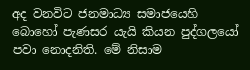අද වනවිට ජනමාධ්‍ය සමාජයෙහි බොහෝ පැණසර යැයි කියන පුද්ගලයෝ පවා නොදනිති. මේ නිසාම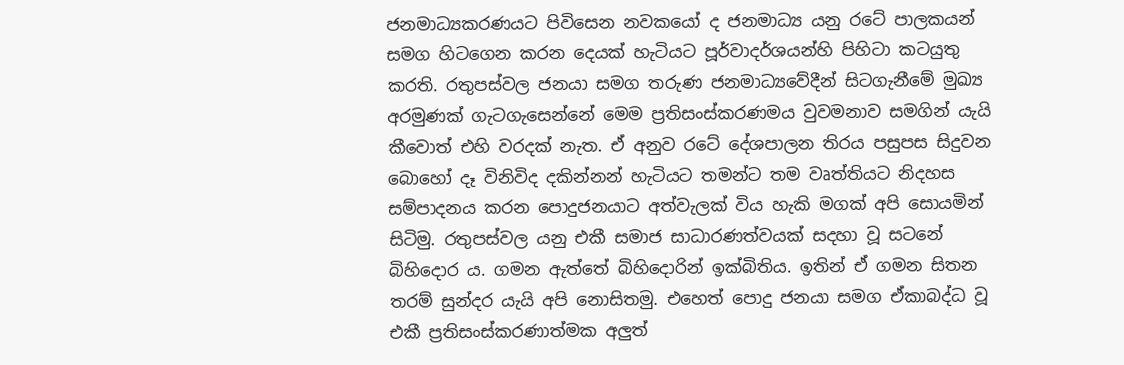ජනමාධ්‍යකරණයට පිවිසෙන නවකයෝ ද ජනමාධ්‍ය යනු රටේ පාලකයන් සමග හිටගෙන කරන දෙයක් හැටියට පූර්වාදර්ශයන්හි පිහිටා කටයුතු කරති. රතුපස්වල ජනයා සමග තරුණ ජනමාධ්‍යවේදීන් සිටගැනීමේ මුඛ්‍ය අරමුණක් ගැටගැසෙන්නේ මෙම ප්‍රතිසංස්කරණමය වුවමනාව සමගින් යැයි කීවොත් එහි වරදක් නැත. ඒ අනුව රටේ දේශපාලන තිරය පසුපස සිදුවන බොහෝ දෑ විනිවිද දකින්නන් හැටියට තමන්ට තම වෘත්තියට නිදහස සම්පාදනය කරන පොදුජනයාට අත්වැලක් විය හැකි මගක් අපි සොයමින් සිටිමු. රතුපස්වල යනු එකී සමාජ සාධාරණත්වයක් සදහා වූ සටනේ බිහිදොර ය. ගමන ඇත්තේ බිහිදොරින් ඉක්බිතිය. ඉතින් ඒ ගමන සිතන තරම් සුන්දර යැයි අපි නොසිතමු. එහෙත් පොදු ජනයා සමග ඒකාබද්ධ වූ එකී ප්‍රතිසංස්කරණාත්මක අලුත්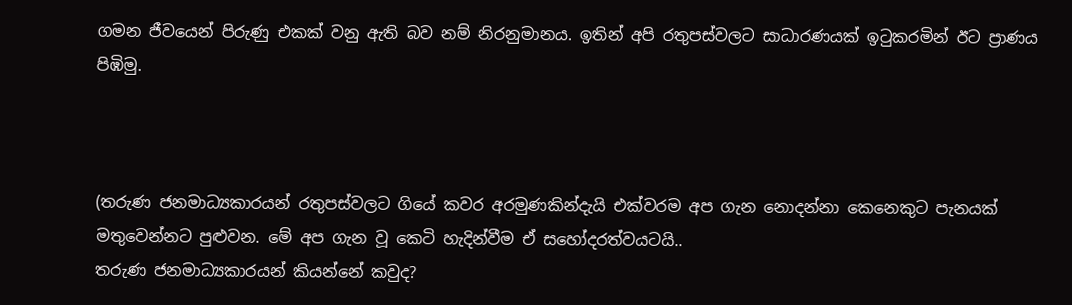ගමන ජීවයෙන් පිරුණු එකක් වනු ඇති බව නම් නිරනුමානය. ඉතින් අපි රතුපස්වලට සාධාරණයක් ඉටුකරමින් ඊට ප්‍රාණය පිඹිමු.



(තරුණ ජනමාධ්‍යකාරයන් රතුපස්වලට ගියේ කවර අරමුණකින්දැයි එක්වරම අප ගැන නොදන්නා කෙනෙකුට පැනයක් මතුවෙන්නට පුළුවන. මේ අප ගැන වූ කෙටි හැදින්වීම ඒ සහෝදරත්වයටයි..
තරුණ ජනමාධ්‍යකාරයන් කියන්නේ කවුද?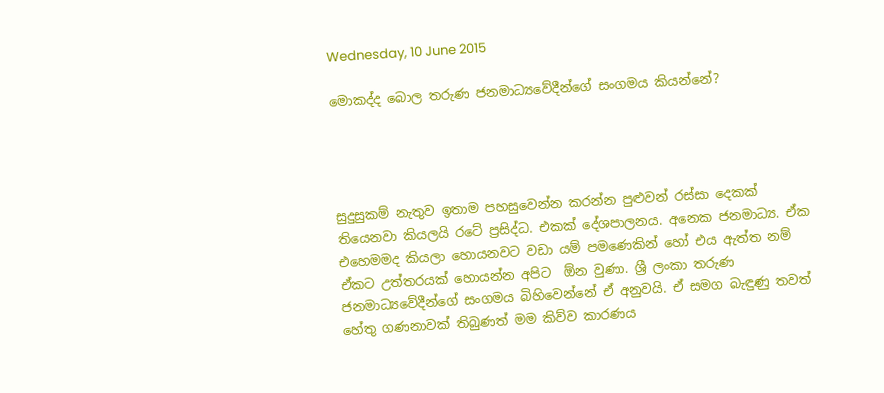Wednesday, 10 June 2015

මොකද්ද බොල තරුණ ජනමාධ්‍යවේදීන්ගේ සංගමය කියන්නේ?




සුදුසුකම් නැතුව ඉතාම පහසුවෙන්න කරන්න පුළුවන් රස්සා දෙකක් තියෙනවා කියලයි රටේ ප්‍රසිද්ධ. එකක් දේශපාලනය. අනෙක ජනමාධ්‍ය. ඒක එහෙමමද කියලා හොයනවට වඩා යම් පමණෙකින් හෝ එය ඇත්ත නම් ඒකට උත්තරයක් හොයන්න අපිට  ඕන වුණා. ශ්‍රී ලංකා තරුණ ජනමාධ්‍යවේදීන්ගේ සංගමය බිහිවෙන්නේ ඒ අනුවයි. ඒ සමග බැඳුණු තවත් හේතු ගණනාවක් තිබුණත් මම කිව්ව කාරණය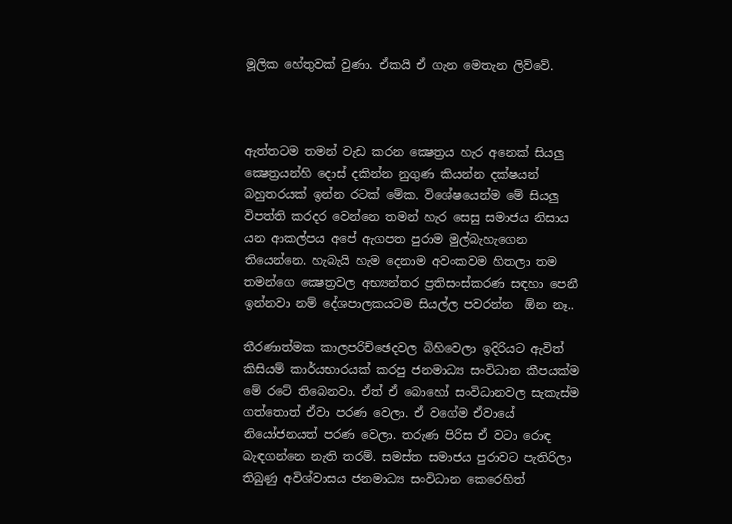මූලික හේතුවක් වුණා. ඒකයි ඒ ගැන මෙතැන ලිව්වේ.



ඇත්තටම තමන් වැඩ කරන ක්‍ෂෙත්‍රය හැර අනෙක් සියලු ක්‍ෂෙත්‍රයන්හි දොස් දකින්න නුගුණ කියන්න දක්ෂයන් බහුතරයක් ඉන්න රටක් මේක. විශේෂයෙන්ම මේ සියලු විපත්ති කරදර වෙන්නෙ තමන් හැර සෙසු සමාජය නිසාය යන ආකල්පය අපේ ඇගපත පුරාම මුල්බැහැගෙන තියෙන්නෙ. හැබැයි හැම දෙනාම අවංකවම හිතලා තම තමන්ගෙ ක්‍ෂෙත්‍රවල අභ්‍යන්තර ප්‍රතිසංස්කරණ සඳහා පෙනී ඉන්නවා නම් දේශපාලකයටම සියල්ල පවරන්න  ඕන නෑ..

තීරණාත්මක කාලපරිච්ඡෙදවල බිහිවෙලා ඉදිරියට ඇවිත් කිසියම් කාර්යභාරයක් කරපු ජනමාධ්‍ය සංවිධාන කීපයක්ම මේ රටේ තිබෙනවා. ඒත් ඒ බොහෝ සංවිධානවල සැකැස්ම ගත්තොත් ඒවා පරණ වෙලා. ඒ වගේම ඒවායේ නියෝජනයත් පරණ වෙලා. තරුණ පිරිස ඒ වටා රොඳ බැඳගන්නෙ නැති තරම්. සමස්ත සමාජය පුරාවට පැතිරිලා තිබුණු අවිශ්වාසය ජනමාධ්‍ය සංවිධාන කෙරෙහිත්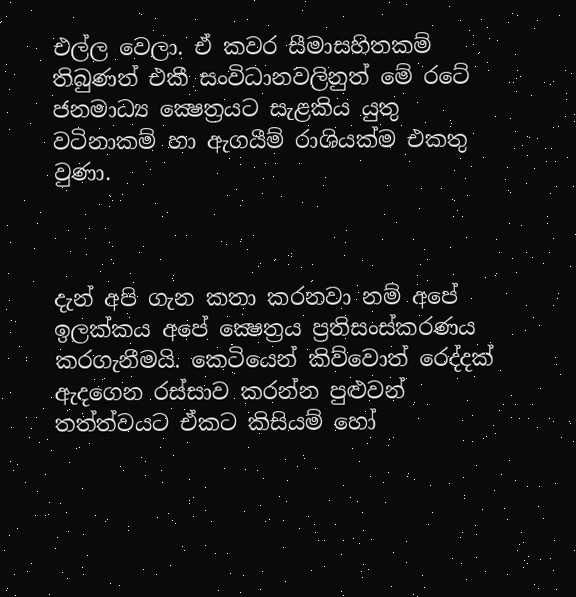එල්ල වෙලා. ඒ කවර සීමාසහිතකම් තිබුණත් එකී සංවිධානවලිනුත් මේ රටේ ජනමාධ්‍ය ක්‍ෂෙත්‍රයට සැළකිය යුතු වටිනාකම් හා ඇගයීම් රාශියක්ම එකතු වුණා.



දැන් අපි ගැන කතා කරනවා නම් අපේ ඉලක්කය අපේ ක්‍ෂෙත්‍රය ප්‍රතිසංස්කරණය කරගැනීමයි. කෙටියෙන් කිව්වොත් රෙද්දක් ඇදගෙන රස්සාව කරන්න පුළුවන් තත්ත්වයට ඒකට කිසියම් හෝ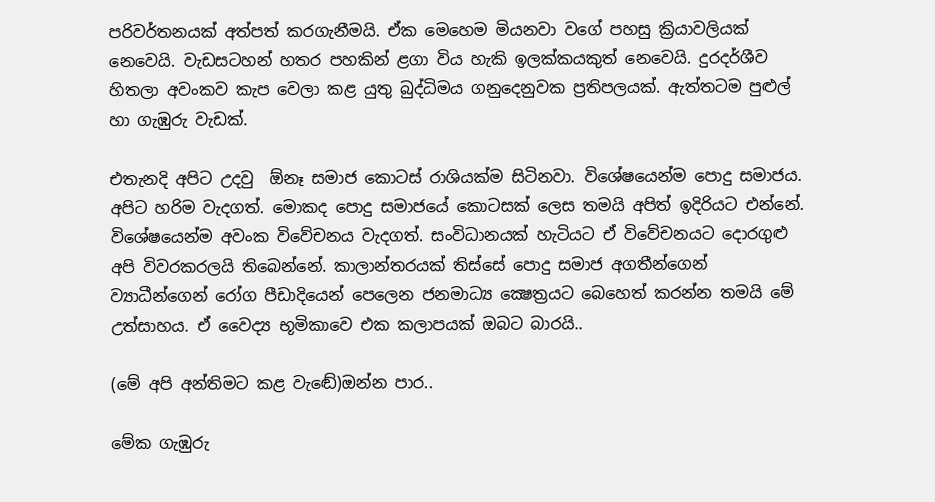පරිවර්තනයක් අත්පත් කරගැනීමයි. ඒක මෙහෙම මියනවා වගේ පහසු ක්‍රියාවලියක් නෙවෙයි. වැඩසටහන් හතර පහකින් ළගා විය හැකි ඉලක්කයකුත් නෙවෙයි. දුරදර්ශීව හිතලා අවංකව කැප වෙලා කළ යුතු බුද්ධිමය ගනුදෙනුවක ප්‍රතිපලයක්. ඇත්තටම පුළුල් හා ගැඹුරු වැඩක්.

එතැනදි අපිට උදවු  ඕනෑ සමාජ කොටස් රාශියක්ම සිටිනවා. විශේෂයෙන්ම පොදු සමාජය. අපිට හරිම වැදගත්. මොකද පොදු සමාජයේ කොටසක් ලෙස තමයි අපිත් ඉදිරියට එන්නේ. විශේෂයෙන්ම අවංක විවේචනය වැදගත්. සංවිධානයක් හැටියට ඒ විවේචනයට දොරගුළු අපි විවරකරලයි තිබෙන්නේ. කාලාන්තරයක් තිස්සේ පොදු සමාජ අගතීන්ගෙන් ව්‍යාධීන්ගෙන් රෝග පීඩාදියෙන් පෙලෙන ජනමාධ්‍ය ක්‍ෂෙත්‍රයට බෙහෙත් කරන්න තමයි මේ උත්සාහය. ඒ වෛද්‍ය භූමිකාවෙ එක කලාපයක් ඔබට බාරයි..

(මේ අපි අන්තිමට කළ වැඬේ)ඔන්න පාර..

මේක ගැඹුරු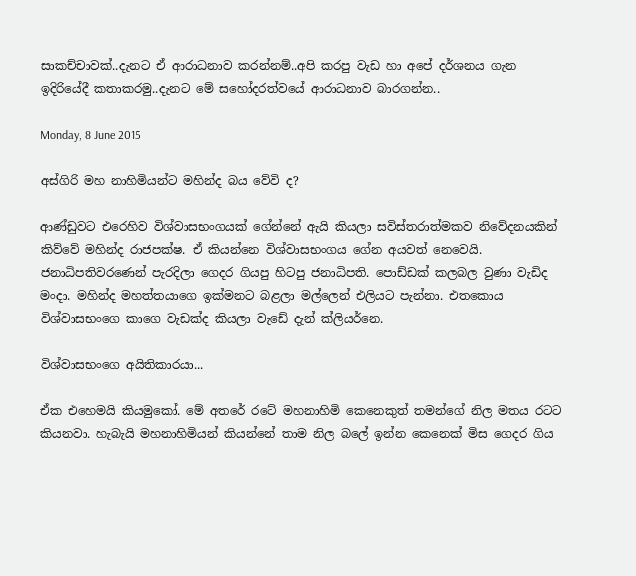සාකච්චාවක්..දැනට ඒ ආරාධනාව කරන්නම්..අපි කරපු වැඩ හා අපේ දර්ශනය ගැන ඉදිරියේදී කතාකරමු..දැනට මේ සහෝදරත්වයේ ආරාධනාව බාරගන්න..

Monday, 8 June 2015

අස්ගිරි මහ නාහිමියන්ට මහින්ද බය වේවි ද?

ආණ්ඩුවට එරෙහිව විශ්වාසභංගයක් ගේන්නේ ඇයි කියලා සවිස්තරාත්මකව නිවේදනයකින් කිව්වේ මහින්ද රාජපක්ෂ. ඒ කියන්නෙ විශ්වාසභංගය ගේන අයවත් නෙවෙයි. ජනාධිපතිවරණෙන් පැරදිලා ගෙදර ගියපු හිටපු ජනාධිපති. පොඩ්ඩක් කලබල වුණා වැඩිද මංදා. මහින්ද මහත්තයාගෙ ඉක්මනට බළලා මල්ලෙන් එලියට පැන්නා. එතකොය විශ්වාසභංගෙ කාගෙ වැඩක්ද කියලා වැඩේ දැන් ක්ලියර්නෙ.

විශ්වාසභංගෙ අයිතිකාරයා...

ඒක එහෙමයි කියමුකෝ. මේ අතරේ රටේ මහනාහිමි කෙනෙකුත් තමන්ගේ නිල මතය රටට කියනවා. හැබැයි මහනාහිමියන් කියන්නේ තාම නිල බලේ ඉන්න කෙනෙක් මිස ගෙදර ගිය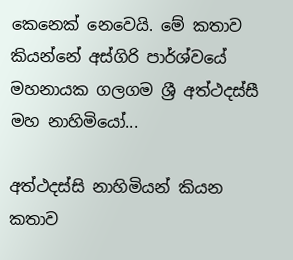කෙනෙක් නෙවෙයි. මේ කතාව කියන්නේ අස්ගිරි පාර්ශ්වයේ මහනායක ගලගම ශ්‍රී අත්ථදස්සී මහ නාහිමියෝ...

අත්ථදස්සි නාහිමියන් කියන කතාව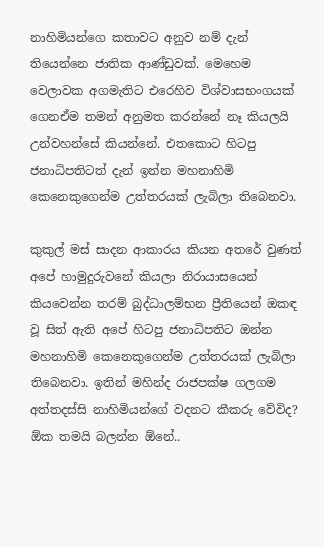නාහිමියන්ගෙ කතාවට අනුව නම් දැන් තියෙන්නෙ ජාතික ආණ්ඩුවක්. මෙහෙම වෙලාවක අගමැතිට එරෙහිව විශ්වාසභංගයක් ගෙනඒම තමන් අනුමත කරන්නේ නෑ කියලයි උන්වහන්සේ කියන්නේ. එතකොට හිටපු ජනාධිපතිටත් දැන් ඉන්න මහනාහිමි කෙනෙකුගෙන්ම උත්තරයක් ලැබිලා තිබෙනවා.

කුකුල් මස් සාදන ආකාරය කියන අතරේ වුණත් අපේ හාමුදුරුවනේ කියලා නිරායාසයෙන් කියවෙන්න තරම් බුද්ධාලම්භන ප්‍රීතියෙන් ඔකඳ වූ සිත් ඇති අපේ හිටපු ජනාධිපතිට ඔන්න මහනාහිමි කෙනෙකුගෙන්ම උත්තරයක් ලැබිලා තිබෙනවා. ඉතින් මහින්ද රාජපක්ෂ ගලගම අත්තදස්සි නාහිමියන්ගේ වදනට කීකරු වේවිද? ඕක තමයි බලන්න ඕනේ..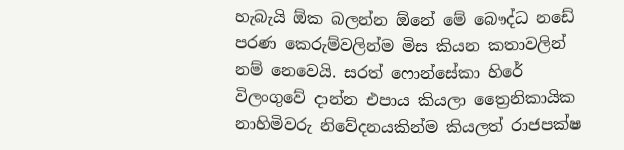හැබැයි ඕක බලන්න ඕනේ මේ බෞද්ධ නඩේ පරණ කෙරුම්වලින්ම මිස කියන කතාවලින් නම් නෙවෙයි. සරත් ෆොන්සේකා හිරේ විලංගුවේ දාන්න එපාය කියලා ත්‍රෛනිකායික නාහිමිවරු නිවේදනයකින්ම කියලත් රාජපක්ෂ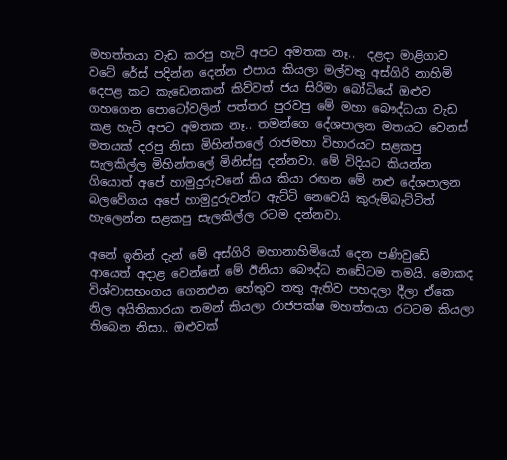මහත්තයා වැඩ කරපු හැටි අපට අමතක නෑ..  දළදා මාළිගාව වටේ රේස් පදින්න දෙන්න එපාය කියලා මල්වතු අස්ගිරි නාහිමි දෙපළ කට කැඩෙනකන් කිව්වත් ජය සිරිමා බෝධියේ ඔළුව ගහගෙන පොටෝවලින් පත්තර පුරවපු මේ මහා බෞද්ධයා වැඩ කළ හැටි අපට අමතක නෑ.. තමන්ගෙ දේශපාලන මතයට වෙනස් මතයක් දරපු නිසා මිහින්තලේ රාජමහා විහාරයට සළකපු සැලකිල්ල මිහින්තලේ මිනිස්සු දන්නවා. මේ විදියට කියන්න ගියොත් අපේ හාමුදුරුවනේ කිය කියා රඟන මේ නළු දේශපාලන බලවේගය අපේ හාමුදුරුවන්ට ඇට්ටි නෙවෙයි කුරුම්බැට්ටිත් හැලෙන්න සළකපු සැලකිල්ල රටම දන්නවා.

අනේ ඉතින් දැන් මේ අස්ගිරි මහානාහිමියෝ දෙන පණිවුඩේ ආයෙත් අදාළ වෙන්නේ මේ ඊනියා බෞද්ධ නඩේටම තමයි. මොකද විශ්වාසභංගය ගෙනඑන හේතුව තතු ඇතිව පහදලා දීලා ඒකෙ නිල අයිතිකාරයා තමන් කියලා රාජපක්ෂ මහත්තයා රටටම කියලා තිබෙන නිසා.. ඔළුවක්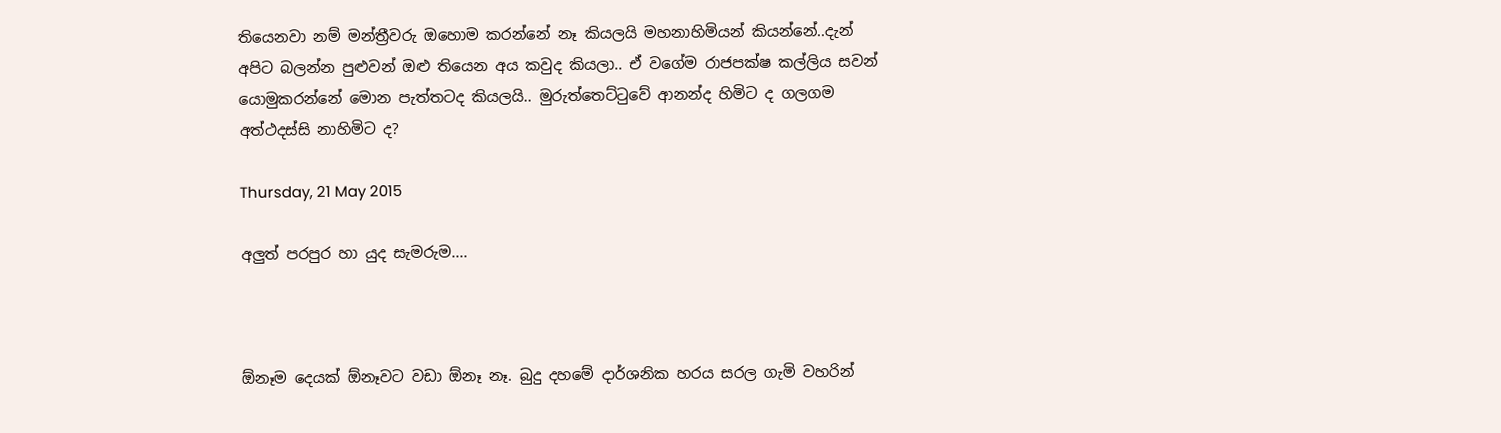තියෙනවා නම් මන්ත්‍රීවරු ඔහොම කරන්නේ නෑ කියලයි මහනාහිමියන් කියන්නේ..දැන් අපිට බලන්න පුළුවන් ඔළු තියෙන අය කවුද කියලා.. ඒ වගේම රාජපක්ෂ කල්ලිය සවන් යොමුකරන්නේ මොන පැත්තටද කියලයි.. මුරුත්තෙට්ටුවේ ආනන්ද හිමිට ද ගලගම අත්ථදස්සි නාහිමිට ද?

Thursday, 21 May 2015

අලුත් පරපුර හා යුද සැමරුම....



ඕනෑම දෙයක් ඕනෑවට වඩා ඕනෑ නෑ. බුදු දහමේ දාර්ශනික හරය සරල ගැමි වහරින්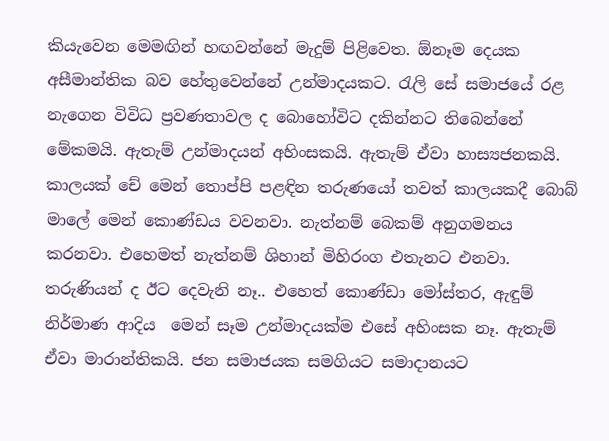කියැවෙන මෙමඟින් හඟවන්නේ මැදුම් පිළිවෙත. ඕනෑම දෙයක අසීමාන්තික බව හේතුවෙන්නේ උන්මාදයකට. රැලි සේ සමාජයේ රළ නැගෙන විවිධ ප්‍රවණතාවල ද බොහෝවිට දකින්නට තිබෙන්නේ මේකමයි. ඇතැම් උන්මාදයන් අහිංසකයි. ඇතැම් ඒවා හාස්‍යජනකයි. කාලයක් චේ මෙන් තොප්පි පළඳින තරුණයෝ තවත් කාලයකදී බොබ් මාලේ මෙන් කොණ්ඩය වවනවා. නැත්නම් බෙකම් අනුගමනය කරනවා. එහෙමත් නැත්නම් ශිහාන් මිහිරංග එතැනට එනවා. තරුණියන් ද ඊට දෙවැනි නෑ.. එහෙත් කොණ්ඩා මෝස්තර, ඇඳුම් නිර්මාණ ආදිය  මෙන් සෑම උන්මාදයක්ම එසේ අහිංසක නෑ. ඇතැම් ඒවා මාරාන්තිකයි. ජන සමාජයක සමගියට සමාදානයට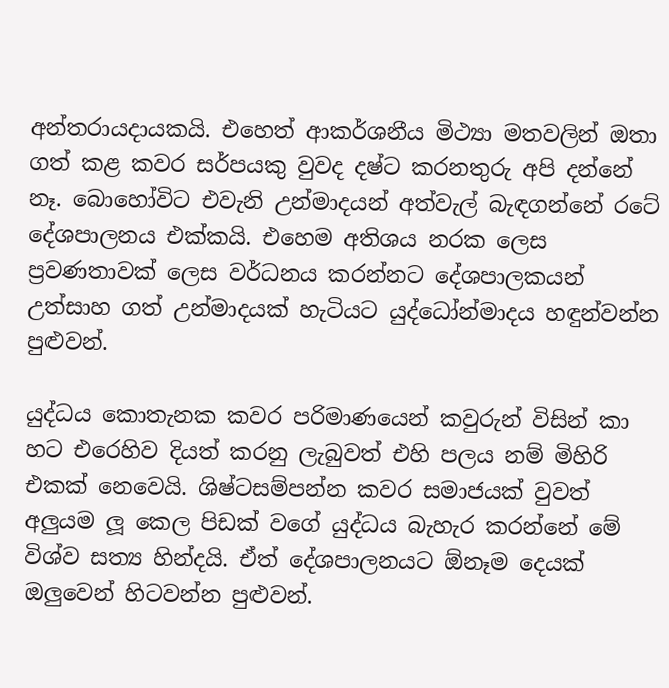අන්තරායදායකයි. එහෙත් ආකර්ශනීය මිථ්‍යා මතවලින් ඔතා ගත් කළ කවර සර්පයකු වුවද දෂ්ට කරනතුරු අපි දන්නේ නෑ. බොහෝවිට එවැනි උන්මාදයන් අත්වැල් බැඳගන්නේ රටේ දේශපාලනය එක්කයි. එහෙම අතිශය නරක ලෙස ප්‍රවණතාවක් ලෙස වර්ධනය කරන්නට දේශපාලකයන් උත්සාහ ගත් උන්මාදයක් හැටියට යුද්ධෝන්මාදය හඳුන්වන්න පුළුවන්.

යුද්ධය කොතැනක කවර පරිමාණයෙන් කවුරුන් විසින් කා හට එරෙහිව දියත් කරනු ලැබුවත් එහි පලය නම් මිහිරි එකක් නෙවෙයි. ශිෂ්ටසම්පන්න කවර සමාජයක් වුවත් අලුයම ලූ කෙල පිඩක් වගේ යුද්ධය බැහැර කරන්නේ මේ විශ්ව සත්‍ය හින්දයි. ඒත් දේශපාලනයට ඕනෑම දෙයක් ඔලුවෙන් හිටවන්න පුළුවන්.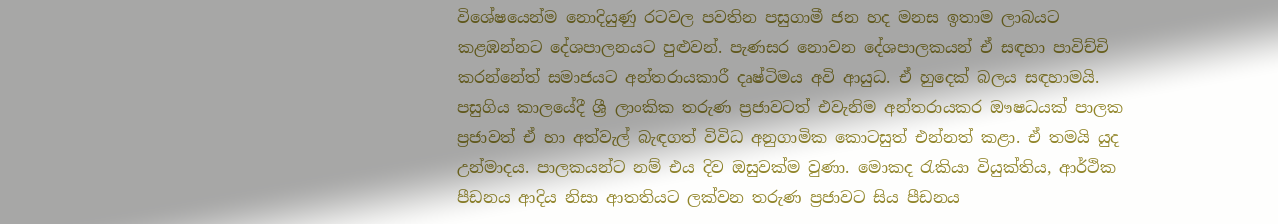විශේෂයෙන්ම නොදියුණු රටවල පවතින පසුගාමී ජන හද මනස ඉතාම ලාබයට කළඹන්නට දේශපාලනයට පුළුවන්. පැණසර නොවන දේශපාලකයන් ඒ සඳහා පාවිච්චි කරන්නේත් සමාජයට අන්තරායකාරී දෘෂ්ටිමය අවි ආයුධ. ඒ හුදෙක් බලය සඳහාමයි. පසුගිය කාලයේදී ශ්‍රී ලාංකික තරුණ ප්‍රජාවටත් එවැනිම අන්තරායකර ඖෂධයක් පාලක ප්‍රජාවත් ඒ හා අත්වැල් බැඳගත් විවිධ අනුගාමික කොටසුත් එන්නත් කළා. ඒ තමයි යුද උන්මාදය. පාලකයන්ට නම් එය දිව ඔසුවක්ම වුණා. මොකද රැකියා වියුක්තිය, ආර්ථික පීඩනය ආදිය නිසා ආතතියට ලක්වන තරුණ ප්‍රජාවට සිය පීඩනය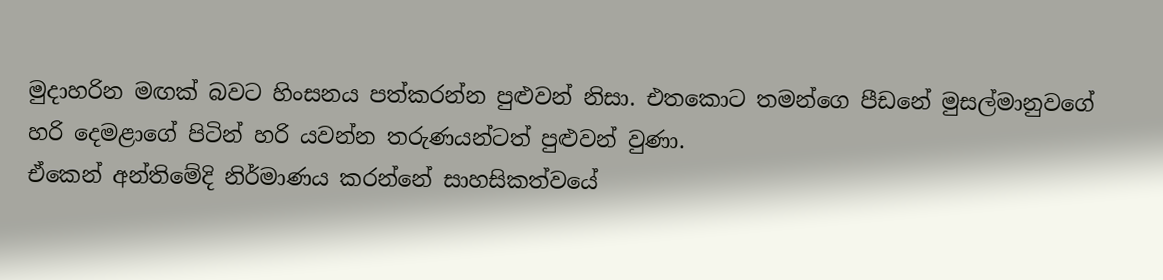මුදාහරින මඟක් බවට හිංසනය පත්කරන්න පුළුවන් නිසා. එතකොට තමන්ගෙ පීඩනේ මුසල්මානුවගේ හරි දෙමළාගේ පිටින් හරි යවන්න තරුණයන්ටත් පුළුවන් වුණා.
ඒකෙන් අන්තිමේදි නිර්මාණය කරන්නේ සාහසිකත්වයේ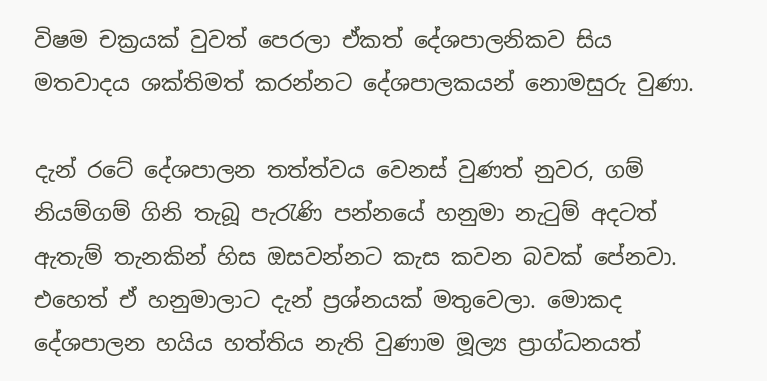විෂම චක්‍රයක් වුවත් පෙරලා ඒකත් දේශපාලනිකව සිය මතවාදය ශක්තිමත් කරන්නට දේශපාලකයන් නොමසුරු වුණා.

දැන් රටේ දේශපාලන තත්ත්වය වෙනස් වුණත් නුවර, ගම් නියම්ගම් ගිනි තැබූ පැරැණි පන්නයේ හනුමා නැටුම් අදටත් ඇතැම් තැනකින් හිස ඔසවන්නට කැස කවන බවක් පේනවා. එහෙත් ඒ හනුමාලාට දැන් ප්‍රශ්නයක් මතුවෙලා. මොකද දේශපාලන හයිය හත්තිය නැති වුණාම මූල්‍ය ප්‍රාග්ධනයත්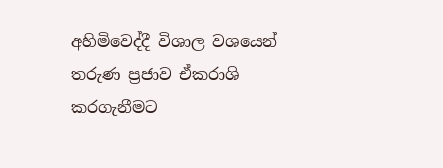අහිමිවෙද්දී විශාල වශයෙන් තරුණ ප්‍රජාව ඒකරාශි කරගැනීමට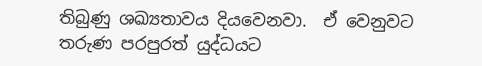තිබුණු ශඛ්‍යතාවය දියවෙනවා.  ඒ වෙනුවට තරුණ පරපුරත් යුද්ධයට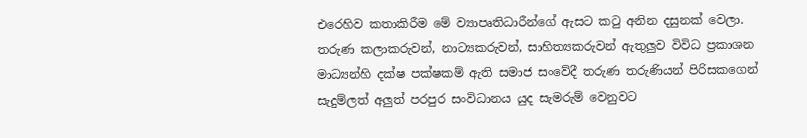එරෙහිව කතාකිරීම මේ ව්‍යාපෘතිධාරීන්ගේ ඇසට කටු අනින දසුනක් වෙලා. තරුණ කලාකරුවන්, නාට්‍යකරුවන්, සාහිත්‍යකරුවන් ඇතුලුව විවිධ ප්‍රකාශන මාධ්‍යන්හි දක්ෂ පක්ෂකම් ඇති සමාජ සංවේදී තරුණ තරුණියන් පිරිසකගෙන් සැදුම්ලත් අලුත් පරපුර සංවිධානය යුද සැමරුම් වෙනුවට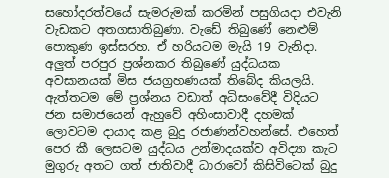සහෝදරත්වයේ සැමරුමක් කරමින් පසුගියදා එවැනි වැඩකට අතගසාතිබුණා. වැඩේ තිබුණේ නෙළුම් පොකුණ ඉස්සරහ. ඒ හරියටම මැයි 19 වැනිදා. අලුත් පරපුර ප්‍රශ්නකර තිබුණේ යුද්ධයක අවසානයක් මිස ජයග්‍රහණයක් තිබේද කියලයි.
ඇත්තටම මේ ප්‍රශ්නය වඩාත් අධිසංවේදී විදියට ජන සමාජයෙන් ඇහුවේ අහිංසාවාදී දහමක් ලොවටම දායාද කළ බුදු රජාණන්වහන්සේ. එහෙත් පෙර කී ලෙසටම යුද්ධය උන්මාදයක්ව අවිද්‍යා කැට මුගුරු අතට ගත් ජාතිවාදී ධාරාවෝ කිසිවිටෙක් බුදු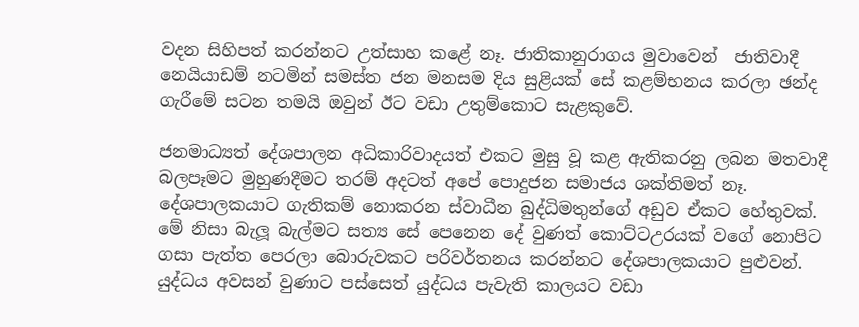වදන සිහිපත් කරන්නට උත්සාහ කළේ නෑ. ජාතිකානුරාගය මුවාවෙන්  ජාතිවාදී නෙයියාඩම් නටමින් සමස්ත ජන මනසම දිය සුළියක් සේ කළම්භනය කරලා ඡන්ද ගැරීමේ සටන තමයි ඔවුන් ඊට වඩා උතුම්කොට සැළකුවේ.

ජනමාධ්‍යත් දේශපාලන අධිකාරිවාදයත් එකට මුසු වූ කළ ඇතිකරනු ලබන මතවාදී බලපෑමට මුහුණදීමට තරම් අදටත් අපේ පොදුජන සමාජය ශක්තිමත් නෑ. දේශපාලකයාට ගැතිකම් නොකරන ස්වාධීන බුද්ධිමතුන්ගේ අඩුව ඒකට හේතුවක්. මේ නිසා බැලූ බැල්මට සත්‍ය සේ පෙනෙන දේ වුණත් කොට්ටඋරයක් වගේ නොපිට ගසා පැත්ත පෙරලා බොරුවකට පරිවර්තනය කරන්නට දේශපාලකයාට පුළුවන්. යුද්ධය අවසන් වුණාට පස්සෙත් යුද්ධය පැවැති කාලයට වඩා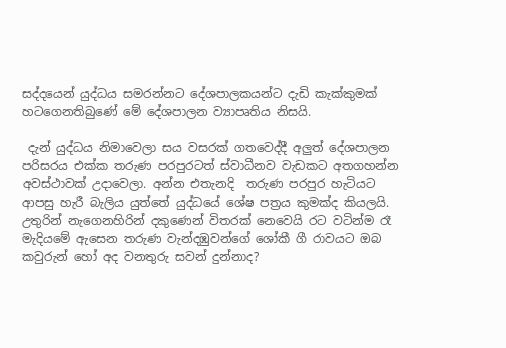සද්දයෙන් යුද්ධය සමරන්නට දේශපාලකයන්ට දැඩි කැක්කුමක් හටගෙනතිබුණේ මේ දේශපාලන ව්‍යාපෘතිය නිසයි.

 දැන් යුද්ධය නිමාවෙලා සය වසරක් ගතවෙද්දී අලුත් දේශපාලන පරිසරය එක්ක තරුණ පරපුරටත් ස්වාධීනව වැඩකට අතගහන්න අවස්ථාවක් උදාවෙලා. අන්න එතැනදි  තරුණ පරපුර හැටියට ආපසු හැරී බැලිය යුත්තේ යුද්ධයේ ශේෂ පත්‍රය කුමක්ද කියලයි. උතුරින් නැගෙනහිරින් දකුණෙන් විතරක් නෙවෙයි රට වටින්ම රෑ මැදියමේ ඇසෙන තරුණ වැන්දඹුවන්ගේ ශෝකී ගී රාවයට ඔබ කවුරුන් හෝ අද වනතුරු සවන් දුන්නාද?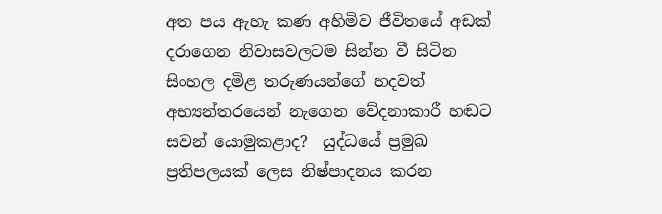අත පය ඇහැ කණ අහිමිව ජීවිතයේ අඩක් දරාගෙන නිවාසවලටම සින්න වී සිටින සිංහල දමිළ තරුණයන්ගේ හදවත් අභ්‍යන්තරයෙන් නැගෙන වේදනාකාරී හඬට සවන් යොමුකළාද?  යුද්ධයේ ප්‍රමුඛ ප්‍රතිපලයක් ලෙස නිෂ්පාදනය කරන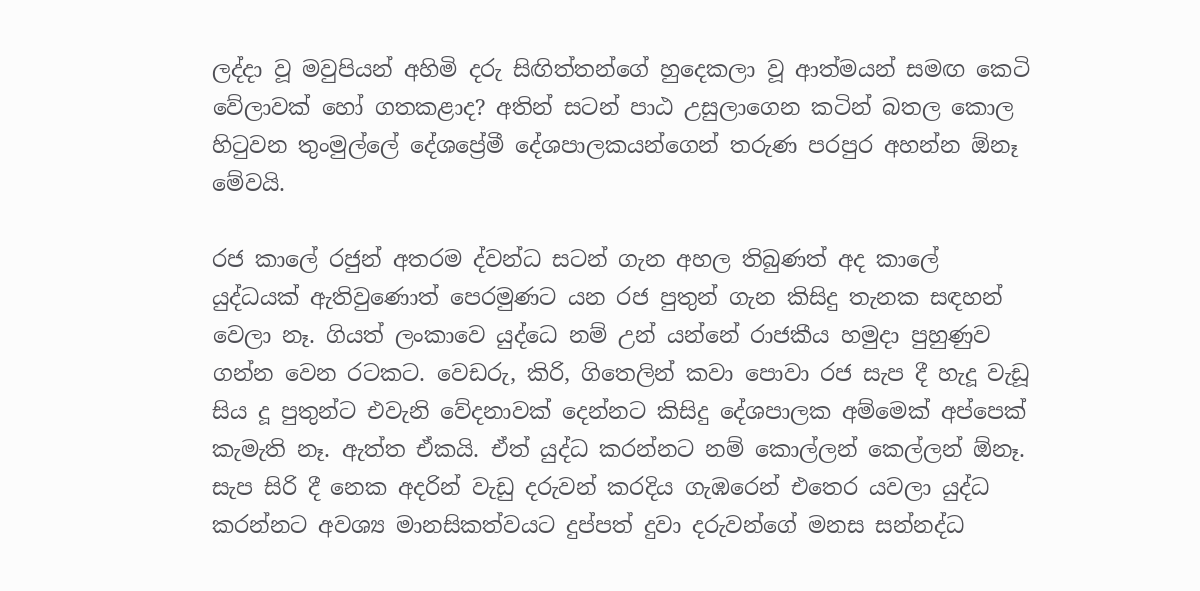ලද්දා වූ මවුපියන් අහිමි දරු සිඟිත්තන්ගේ හුදෙකලා වූ ආත්මයන් සමඟ කෙටි වේලාවක් හෝ ගතකළාද? අතින් සටන් පාඨ උසුලාගෙන කටින් බතල කොල හිටුවන තුංමුල්ලේ දේශප්‍රේමී දේශපාලකයන්ගෙන් තරුණ පරපුර අහන්න ඕනෑ මේවයි.

රජ කාලේ රජුන් අතරම ද්වන්ධ සටන් ගැන අහල තිබුණත් අද කාලේ යුද්ධයක් ඇතිවුණොත් පෙරමුණට යන රජ පුතුන් ගැන කිසිදු තැනක සඳහන් වෙලා නෑ. ගියත් ලංකාවෙ යුද්ධෙ නම් උන් යන්නේ රාජකීය හමුදා පුහුණුව ගන්න වෙන රටකට. වෙඩරු, කිරි, ගිතෙලින් කවා පොවා රජ සැප දී හැදූ වැඩූ සිය දූ පුතුන්ට එවැනි වේදනාවක් දෙන්නට කිසිදු දේශපාලක අම්මෙක් අප්පෙක් කැමැති නෑ. ඇත්ත ඒකයි. ඒත් යුද්ධ කරන්නට නම් කොල්ලන් කෙල්ලන් ඕනෑ. සැප සිරි දී නෙක අදරින් වැඩු දරුවන් කරදිය ගැඹරෙන් එතෙර යවලා යුද්ධ කරන්නට අවශ්‍ය මානසිකත්වයට දුප්පත් දුවා දරුවන්ගේ මනස සන්නද්ධ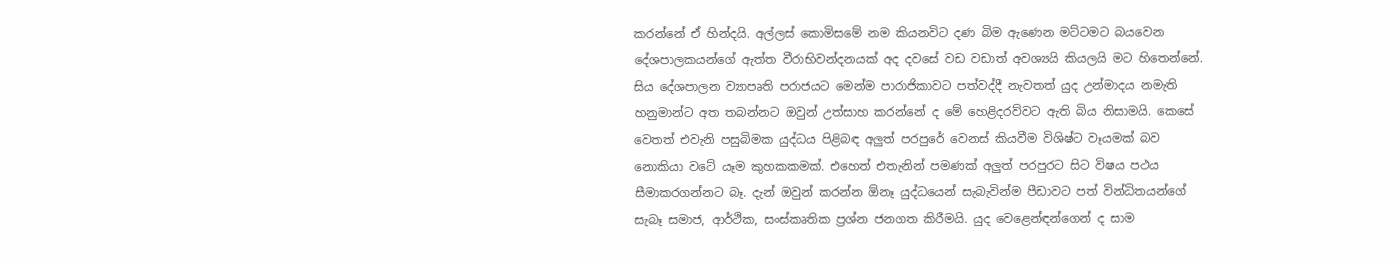කරන්නේ ඒ හින්දයි. අල්ලස් කොමිසමේ නම කියනවිට දණ බිම ඇණෙන මට්ටමට බයවෙන දේශපාලකයන්ගේ ඇත්ත වීරාභිවන්දනයක් අද දවසේ වඩ වඩාත් අවශ්‍යයි කියලයි මට හිතෙන්නේ. සිය දේශපාලන ව්‍යාපෘති පරාජයට මෙන්ම පාරාජිකාවට පත්වද්දී නැවතත් යුද උන්මාදය නමැති හනුමාන්ට අත තබන්නට ඔවුන් උත්සාහ කරන්නේ ද මේ හෙළිදරව්වට ඇති බිය නිසාමයි. කෙසේ වෙතත් එවැනි පසුබිමක යුද්ධය පිළිබඳ අලුත් පරපුරේ වෙනස් කියවීම විශිෂ්ට වෑයමක් බව නොකියා වටේ යෑම කුහකකමක්. එහෙත් එතැනින් පමණක් අලුත් පරපුරට සිට විෂය පථය සීමාකරගන්නට බෑ. දැන් ඔවුන් කරන්න ඕනෑ යුද්ධයෙන් සැබැවින්ම පීඩාවට පත් වින්ධිතයන්ගේ සැබෑ සමාජ, ආර්ථික, සංස්කෘතික ප්‍රශ්න ජනගත කිරීමයි. යුද වෙළෙන්ඳන්ගෙන් ද සාම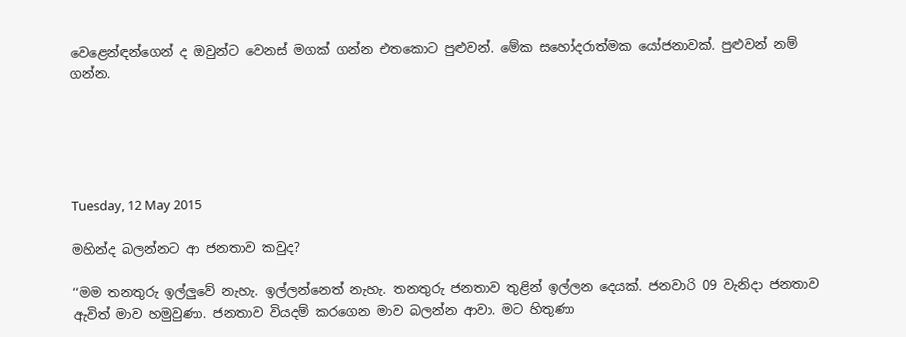වෙළෙන්ඳන්ගෙන් ද ඔවුන්ට වෙනස් මගක් ගන්න එතකොට පුළුවන්. මේක සහෝදරාත්මක යෝජනාවක්. පුළුවන් නම් ගන්න.





Tuesday, 12 May 2015

මහින්ද බලන්නට ආ ජනතාව කවුද?

‘‘මම තනතුරු ඉල්ලුවේ නැහැ. ඉල්ලන්නෙත් නැහැ. තනතුරු ජනතාව තුළින් ඉල්ලන දෙයක්‌. ජනවාරි 09 වැනිදා ජනතාව ඇවිත් මාව හමුවුණා. ජනතාව වියදම් කරගෙන මාව බලන්න ආවා. මට හිතුණා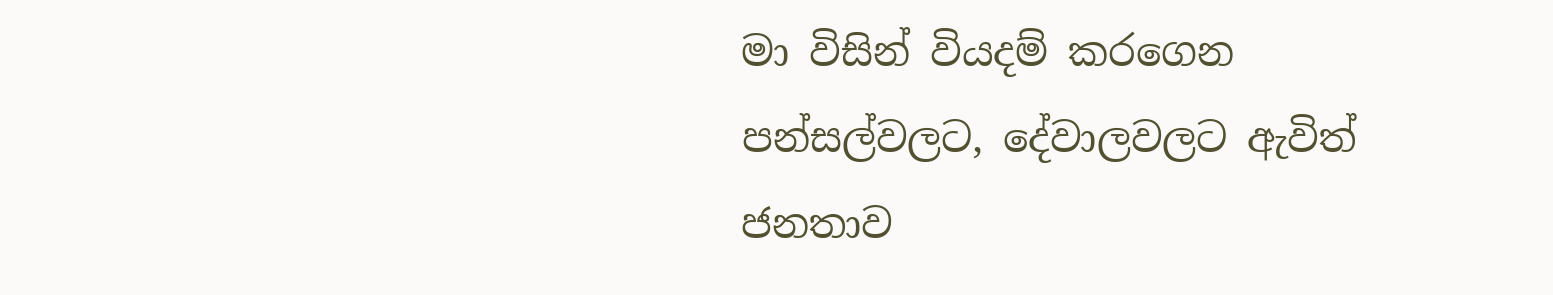මා විසින් වියදම් කරගෙන පන්සල්වලට, දේවාලවලට ඇවිත් ජනතාව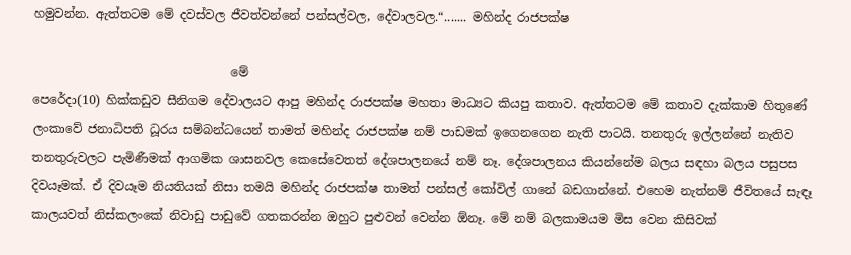හමුවන්න. ඇත්තටම මේ දවස්‌වල ජීවත්වන්නේ පන්සල්වල, දේවාලවල.“....... මහින්ද රාජපක්ෂ

                                 මේ
පෙරේදා(10) හික්කඩුව සීනිගම දේවාලයට ආපු මහින්ද රාජපක්ෂ මහතා මාධ්‍යට කියපු කතාව. ඇත්තටම මේ කතාව දැක්කාම හිතුණේ ලංකාවේ ජනාධිපති ධූරය සම්බන්ධයෙන් තාමත් මහින්ද රාජපක්ෂ නම් පාඩමක් ඉගෙනගෙන නැති පාටයි. තනතුරු ඉල්ලන්නේ නැතිව තනතුරුවලට පැමිණීමක් ආගමික ශාසනවල කෙසේවෙතත් දේශපාලනයේ නම් නෑ. දේශපාලනය කියන්නේම බලය සඳහා බලය පසුපස දිවයෑමක්. ඒ දිවයෑම නියතියක් නිසා තමයි මහින්ද රාජපක්ෂ තාමත් පන්සල් කෝවිල් ගානේ බඩගාන්නේ. එහෙම නැත්නම් ජීවිතයේ සැඳෑ කාලයවත් නිස්කලංකේ නිවාඩු පාඩුවේ ගතකරන්න ඔහුට පුළුවන් වෙන්න ඕනෑ. මේ නම් බලකාමයම මිස වෙන කිසිවක්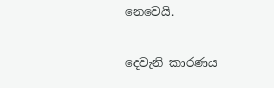නෙවෙයි.

දෙවැනි කාරණය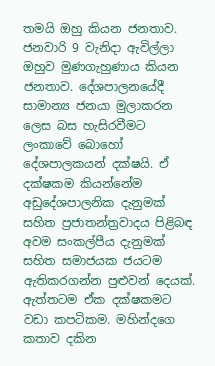තමයි ඔහු කියන ජනතාව. ජනවාරි 9 වැනිදා ඇවිල්ලා ඔහුව මුණගැහුණාය කියන ජනතාව. දේශපාලනයේදී සාමාන්‍ය ජනයා මුලාකරන ලෙස බස හැසිරවීමට ලංකාවේ බොහෝ දේශපාලකයන් දක්ෂයි. ඒ දක්ෂකම කියන්නේම අඩුදේශපාලනික දැනුමක් සහිත ප්‍රජාතන්ත්‍රවාදය පිළිබඳ අවම සංකල්පීය දැනුමක් සහිත සමාජයක ජයටම ඇතිකරගන්න පුළුවන් දෙයක්. ඇත්තටම ඒක දක්ෂකමට වඩා කපටිකම. මහින්දගෙ කතාව දකින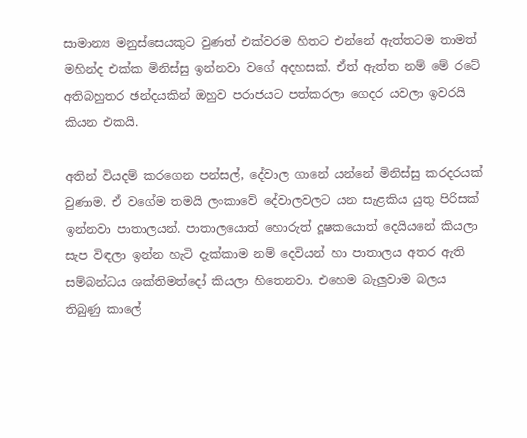සාමාන්‍ය මනුස්සෙයකුට වුණත් එක්වරම හිතට එන්නේ ඇත්තටම තාමත් මහින්ද එක්ක මිනිස්සු ඉන්නවා වගේ අදහසක්. ඒත් ඇත්ත නම් මේ රටේ අතිබහුතර ඡන්දයකින් ඔහුව පරාජයට පත්කරලා ගෙදර යවලා ඉවරයි කියන එකයි.

අතින් වියදම් කරගෙන පන්සල්, දේවාල ගානේ යන්නේ මිනිස්සු කරදරයක් වුණාම. ඒ වගේම තමයි ලංකාවේ දේවාලවලට යන සැළකිය යුතු පිරිසක් ඉන්නවා පාතාලයන්. පාතාලයොත් හොරුත් දූෂකයොත් දෙයියනේ කියලා සැප විඳලා ඉන්න හැටි දැක්කාම නම් දෙවියන් හා පාතාලය අතර ඇති සම්බන්ධය ශක්තිමත්දෝ කියලා හිතෙනවා. එහෙම බැලුවාම බලය තිබුණු කාලේ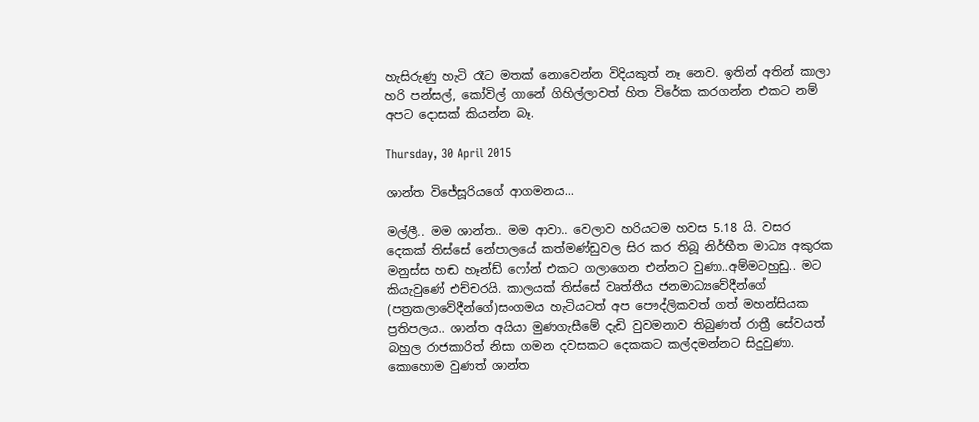හැසිරුණු හැටි රෑට මතක් නොවෙන්න විදියකුත් නෑ නෙව. ඉතින් අතින් කාලා හරි පන්සල්, කෝවිල් ගානේ ගිහිල්ලාවත් හිත විරේක කරගන්න එකට නම් අපට දොසක් කියන්න බෑ.

Thursday, 30 April 2015

ශාන්ත විජේසූරියගේ ආගමනය...

මල්ලී.. මම ශාන්ත.. මම ආවා.. වෙලාව හරියටම හවස 5.18 යි. වසර දෙකක් තිස්සේ නේපාලයේ කත්මණ්ඩුවල සිර කර තිබූ නිර්භීත මාධ්‍ය අකුරක මනුස්ස හඬ හෑන්ඩ් ෆෝන් එකට ගලාගෙන එන්නට වුණා..අම්මටහුඩු.. මට කියැවුණේ එච්චරයි. කාලයක් තිස්සේ වෘත්තීය ජනමාධ්‍යවේදීන්ගේ (පත්‍රකලාවේදීන්ගේ)සංගමය හැටියටත් අප පෞද්ලිකවත් ගත් මහන්සියක ප්‍රතිපලය.. ශාන්ත අයියා මුණගැසීමේ දැඩි වුවමනාව තිබුණත් රාත්‍රී සේවයත් බහුල රාජකාරිත් නිසා ගමන දවසකට දෙකකට කල්දමන්නට සිදුවුණා. කොහොම වුණත් ශාන්ත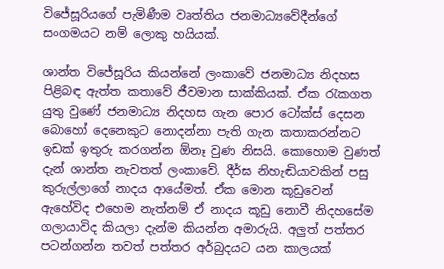විජේසූරියගේ පැමිණීම වෘත්තිය ජනමාධ්‍යවේදීන්ගේ සංගමයට නම් ලොකු හයියක්.

ශාන්ත විජේසූරිය කියන්නේ ලංකාවේ ජනමාධ්‍ය නිදහස පිළිබඳ ඇත්ත කතාවේ ජීවමාන සාක්කියක්. ඒක රැකගත යුතු වුණේ ජනමාධ්‍ය නිදහස ගැන පොර ටෝක්ස් දෙසන බොහෝ දෙනෙකුට නොදන්නා පැති ගැන කතාකරන්නට ඉඩක් ඉතුරු කරගන්න ඕනෑ වුණ නිසයි. කොහොම වුණත් දැන් ශාන්ත නැවතත් ලංකාවේ. දීර්ඝ නිහැඬියාවකින් පසු කුරුල්ලාගේ නාදය ආයේමත්. ඒක මොන කූඩුවෙන් ඇහේවිද එහෙම නැත්නම් ඒ නාදය කූඩු නොවී නිදහසේම ගලායාවිද කියලා දැන්ම කියන්න අමාරුයි. අලුත් පත්තර පටන්ගන්න තවත් පත්තර අර්බුදයට යන කාලයක්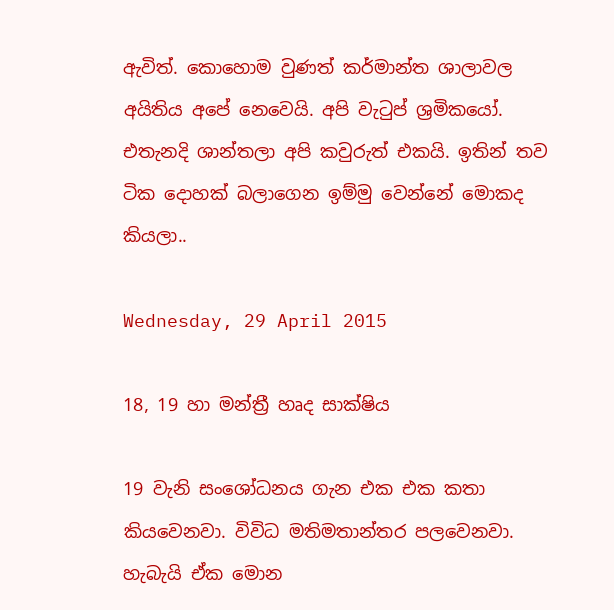ඇවිත්. කොහොම වුණත් කර්මාන්ත ශාලාවල අයිතිය අපේ නෙවෙයි. අපි වැටුප් ශ්‍රමිකයෝ. එතැනදි ශාන්තලා අපි කවුරුත් එකයි. ඉතින් තව ටික දොහක් බලාගෙන ඉම්මු වෙන්නේ මොකද කියලා..

Wednesday, 29 April 2015

18, 19 හා මන්ත්‍රී හෘද සාක්ෂිය

19 වැනි සංශෝධනය ගැන එක එක කතා කියවෙනවා. විවිධ මතිමතාන්තර පලවෙනවා. හැබැයි ඒක මොන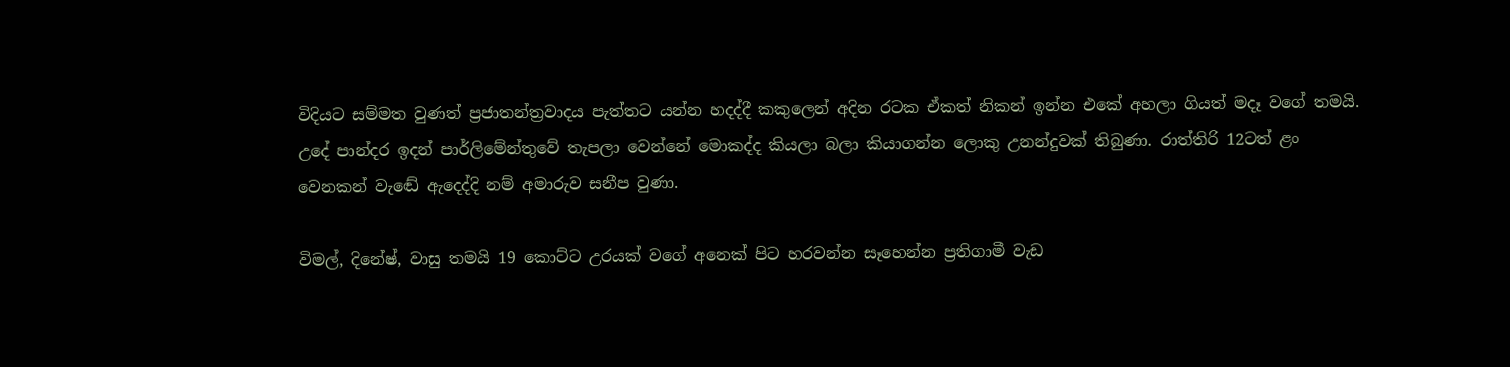විදියට සම්මත වුණත් ප්‍රජාතන්ත්‍රවාදය පැත්තට යන්න හදද්දී කකුලෙන් අදින රටක ඒකත් නිකන් ඉන්න එකේ අහලා ගියත් මදෑ වගේ තමයි. උදේ පාන්දර ඉදන් පාර්ලිමේන්තුවේ තැපලා වෙන්නේ මොකද්ද කියලා බලා කියාගන්න ලොකු උනන්දුවක් තිබුණා. රාත්තිරි 12ටත් ළං වෙනකන් වැඬේ ඇදෙද්දි නම් අමාරුව සනීප වුණා.

විමල්, දිනේෂ්, වාසු තමයි 19 කොට්ට උරයක් වගේ අනෙක් පිට හරවන්න සෑහෙන්න ප්‍රතිගාමී වැඩ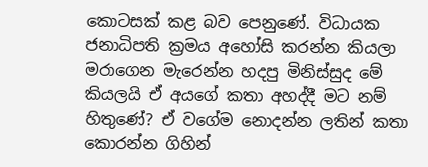කොටසක් කළ බව පෙනුණේ. විධායක ජනාධිපති ක්‍රමය අහෝසි කරන්න කියලා මරාගෙන මැරෙන්න හදපු මිනිස්සුද මේ කියලයි ඒ අයගේ කතා අහද්දී මට නම් හිතුණේ? ඒ වගේම නොදන්න ලතින් කතා කොරන්න ගිහින්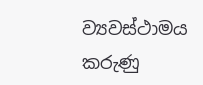ව්‍යවස්ථාමය කරුණු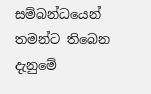සම්බන්ධයෙන් තමන්ට තිබෙන දැනුමේ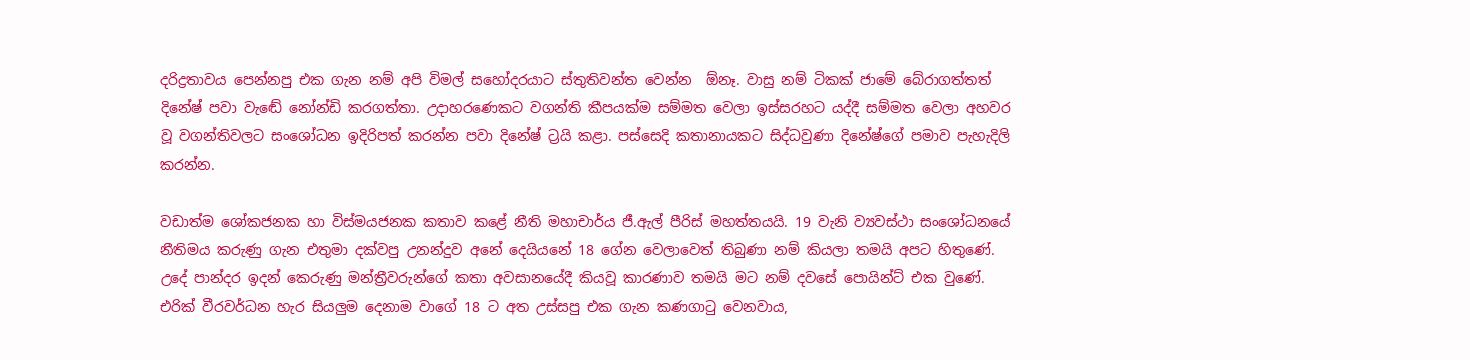දරිද්‍රතාවය පෙන්නපු එක ගැන නම් අපි විමල් සහෝදරයාට ස්තුතිවන්ත වෙන්න  ඕනෑ. වාසු නම් ටිකක් ජාමේ බේරාගත්තත් දිනේෂ් පවා වැඬේ නෝන්ඩි කරගත්තා. උදාහරණෙකට වගන්ති කීපයක්ම සම්මත වෙලා ඉස්සරහට යද්දී සම්මත වෙලා අහවර වූ වගන්තිවලට සංශෝධන ඉදිරිපත් කරන්න පවා දිනේෂ් ට්‍රයි කළා. පස්සෙදි කතානායකට සිද්ධවුණා දිනේෂ්ගේ පමාව පැහැදිලි කරන්න.

වඩාත්ම ශෝකජනක හා විස්මයජනක කතාව කළේ නීති මහාචාර්ය ජී.ඇල් පීරිස් මහත්තයයි. 19 වැනි ව්‍යවස්ථා සංශෝධනයේ නීතිමය කරුණු ගැන එතුමා දක්වපු උනන්දුව අනේ දෙයියනේ 18 ගේන වෙලාවෙත් තිබුණා නම් කියලා තමයි අපට හිතුණේ. උදේ පාන්දර ඉදන් කෙරුණු මන්ත්‍රීවරුන්ගේ කතා අවසානයේදී කියවූ කාරණාව තමයි මට නම් දවසේ පොයින්ට් එක වුණේ. එරික් වීරවර්ධන හැර සියලුම දෙනාම වාගේ 18 ට අත උස්සපු එක ගැන කණගාටු වෙනවාය,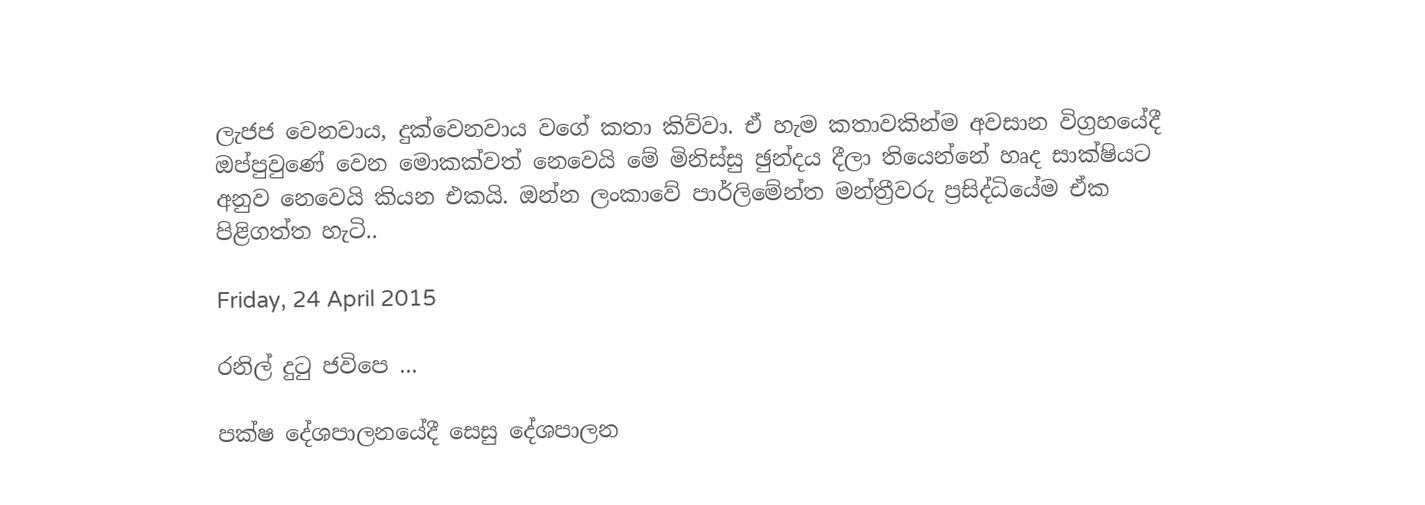ලැජජ වෙනවාය, දුක්වෙනවාය වගේ කතා කිව්වා. ඒ හැම කතාවකින්ම අවසාන විග්‍රහයේදී ඔප්පුවුණේ වෙන මොකක්වත් නෙවෙයි මේ මිනිස්සු ඡුන්දය දීලා තියෙන්නේ හෘද සාක්ෂියට අනුව නෙවෙයි කියන එකයි. ඔන්න ලංකාවේ පාර්ලිමේන්ත මන්ත්‍රීවරු ප්‍රසිද්ධියේම ඒක පිළිගත්ත හැටි..

Friday, 24 April 2015

රනිල් දුටු ජවිපෙ ...

පක්ෂ දේශපාලනයේදී සෙසු දේශපාලන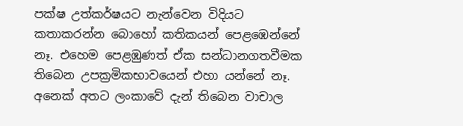පක්ෂ උත්කර්ෂයට නැන්වෙන විදියට කතාකරන්න බොහෝ කතිකයන් පෙළඹෙන්නේ නෑ. එහෙම පෙළඹුණත් ඒක සන්ධානගතවීමක තිබෙන උපක්‍රමිකභාවයෙන් එහා යන්නේ නෑ. අනෙක් අතට ලංකාවේ දැන් තිබෙන වාචාල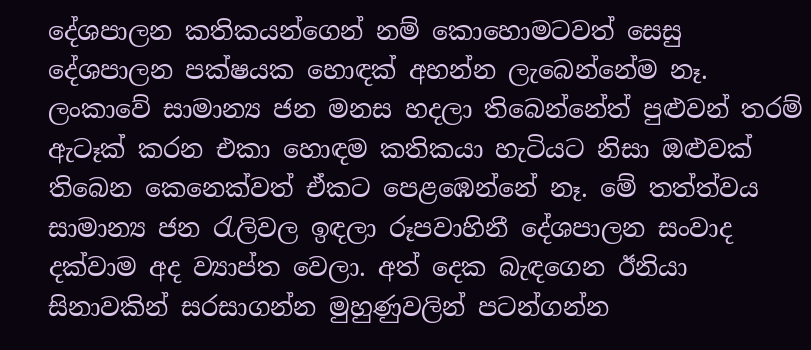දේශපාලන කතිකයන්ගෙන් නම් කොහොමටවත් සෙසු දේශපාලන පක්ෂයක හොඳක් අහන්න ලැබෙන්නේම නෑ. ලංකාවේ සාමාන්‍ය ජන මනස හදලා තිබෙන්නේත් පුළුවන් තරම් ඇටෑක් කරන එකා හොඳම කතිකයා හැටියට නිසා ඔළුවක් තිබෙන කෙනෙක්වත් ඒකට පෙළඹෙන්නේ නෑ. මේ තත්ත්වය සාමාන්‍ය ජන රැලිවල ඉඳලා රූපවාහිනී දේශපාලන සංවාද දක්වාම අද ව්‍යාප්ත වෙලා. අත් දෙක බැඳගෙන ඊනියා සිනාවකින් සරසාගන්න මුහුණුවලින් පටන්ගන්න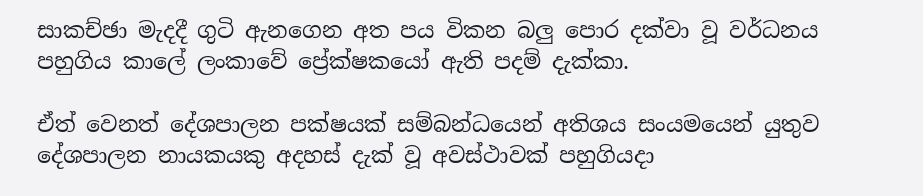සාකච්ඡා මැදදී ගුටි ඇනගෙන අත පය විකන බලු පොර දක්වා වූ වර්ධනය පහුගිය කාලේ ලංකාවේ ප්‍රේක්ෂකයෝ ඇති පදම් දැක්කා.

ඒත් වෙනත් දේශපාලන පක්ෂයක් සම්බන්ධයෙන් අතිශය සංයමයෙන් යුතුව දේශපාලන නායකයකු අදහස් දැක් වූ අවස්ථාවක් පහුගියදා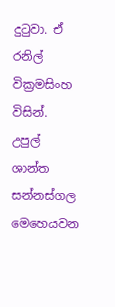දුටුවා. ඒ රනිල් වික්‍රමසිංහ විසින්. උපුල් ශාන්ත සන්නස්ගල මෙහෙයවන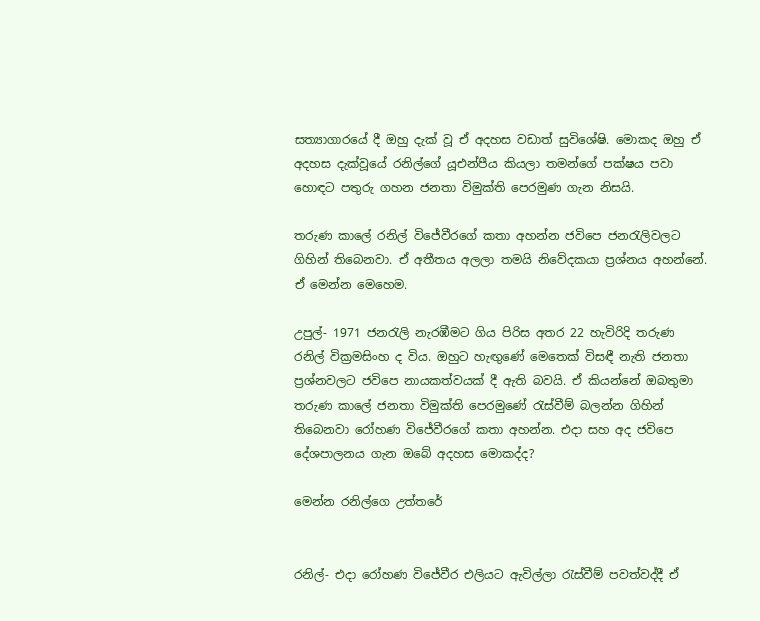සත්‍යාගාරයේ දී ඔහු දැක් වූ ඒ අදහස වඩාත් සුවිශේෂි. මොකද ඔහු ඒ අදහස දැක්වූයේ රනිල්ගේ යූඑන්පීය කියලා තමන්ගේ පක්ෂය පවා හොඳට පතුරු ගහන ජනතා විමුක්ති පෙරමුණ ගැන නිසයි.

තරුණ කාලේ රනිල් විජේවීරගේ කතා අහන්න ජවිපෙ ජනරැලිවලට ගිහින් තිබෙනවා. ඒ අතීතය අලලා තමයි නිවේදකයා ප්‍රශ්නය අහන්නේ. ඒ මෙන්න මෙහෙම.

උපුල්- 1971 ජනරැලි නැරඹීමට ගිය පිරිස අතර 22 හැවිරිදි තරුණ රනිල් වික්‍රමසිංහ ද විය. ඔහුට හැඟුණේ මෙතෙක් විසඳී නැති ජනතා ප්‍රශ්නවලට ජවිපෙ නායකත්වයක් දී ඇති බවයි. ඒ කියන්නේ ඔබතුමා තරුණ කාලේ ජනතා විමුක්ති පෙරමුණේ රැස්වීම් බලන්න ගිහින් තිබෙනවා රෝහණ විජේවීරගේ කතා අහන්න. එදා සහ අද ජවිපෙ දේශපාලනය ගැන ඔබේ අදහස මොකද්ද?

මෙන්න රනිල්ගෙ උත්තරේ


රනිල්- එදා රෝහණ විජේවීර එලියට ඇවිල්ලා රැස්වීම් පවත්වද්දී ඒ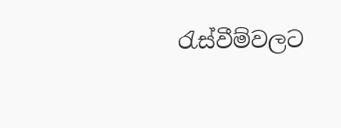රැස්වීම්වලට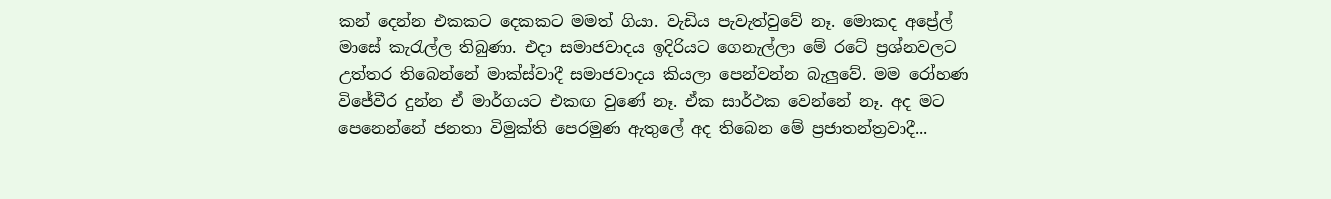කන් දෙන්න එකකට දෙකකට මමත් ගියා. වැඩිය පැවැත්වුවේ නෑ. මොකද අප්‍රේල් මාසේ කැරැල්ල තිබුණා. එදා සමාජවාදය ඉදිරියට ගෙනැල්ලා මේ රටේ ප්‍රශ්නවලට උත්තර තිබෙන්නේ මාක්ස්වාදී සමාජවාදය කියලා පෙන්වන්න බැලුවේ. මම රෝහණ විජේවීර දුන්න ඒ මාර්ගයට එකඟ වුණේ නෑ. ඒක සාර්ථක වෙන්නේ නෑ. අද මට පෙනෙන්නේ ජනතා විමුක්ති පෙරමුණ ඇතුලේ අද තිබෙන මේ ප්‍රජාතන්ත්‍රවාදී...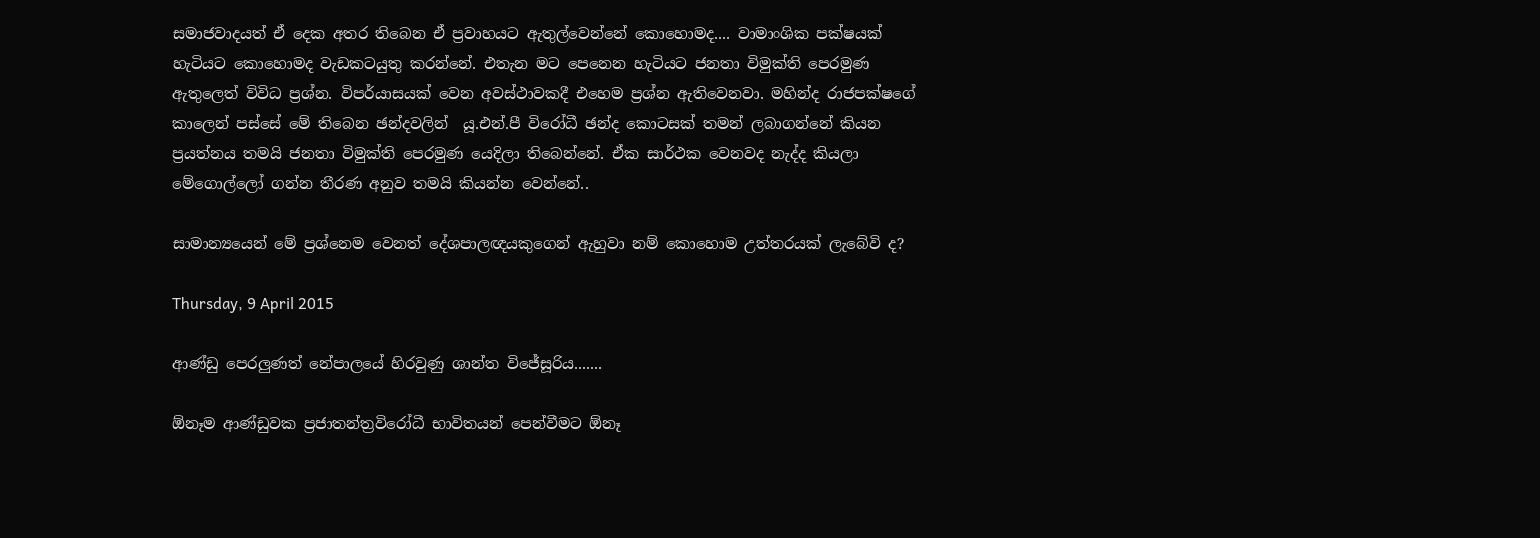සමාජවාදයත් ඒ දෙක අතර තිබෙන ඒ ප්‍රවාහයට ඇතුල්වෙන්නේ කොහොමද.... වාමාංශික පක්ෂයක් හැටියට කොහොමද වැඩකටයුතු කරන්නේ. එතැන මට පෙනෙන හැටියට ජනතා විමුක්ති පෙරමුණ ඇතුලෙත් විවිධ ප්‍රශ්න. විපර්යාසයක් වෙන අවස්ථාවකදී එහෙම ප්‍රශ්න ඇතිවෙනවා. මහින්ද රාජපක්ෂගේ කාලෙන් පස්සේ මේ තිබෙන ඡන්දවලින්  යූ.එන්.පී විරෝධී ඡන්ද කොටසක් තමන් ලබාගන්නේ කියන ප්‍රයත්නය තමයි ජනතා විමුක්ති පෙරමුණ යෙදිලා තිබෙන්නේ. ඒක සාර්ථක වෙනවද නැද්ද කියලා මේගොල්ලෝ ගන්න තීරණ අනුව තමයි කියන්න වෙන්නේ..

සාමාන්‍යයෙන් මේ ප්‍රශ්නෙම වෙනත් දේශපාලඥයකුගෙන් ඇහුවා නම් කොහොම උත්තරයක් ලැබේවි ද?

Thursday, 9 April 2015

ආණ්ඩු පෙරලුණත් නේපාලයේ හිරවුණු ශාන්ත විජේසූරිය.......

ඕනෑම ආණ්ඩුවක ප්‍රජාතන්ත්‍රවිරෝධී භාවිතයන් පෙන්වීමට ඕනෑ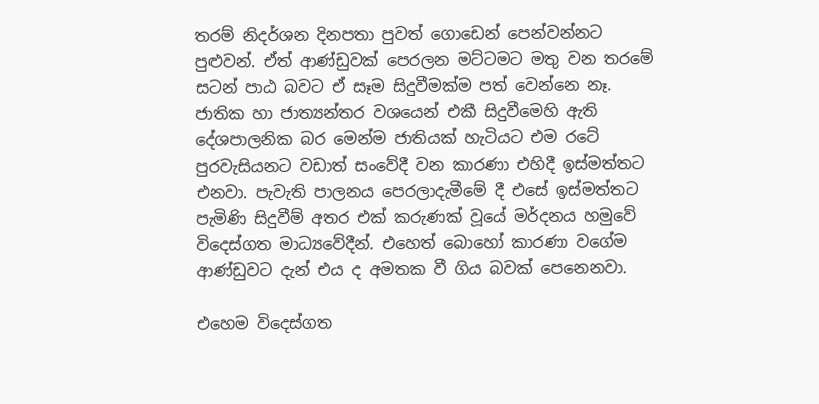තරම් නිදර්ශන දිනපතා පුවත් ගොඩෙන් පෙන්වන්නට පුළුවන්. ඒත් ආණ්ඩුවක් පෙරලන මට්ටමට මතු වන තරමේ සටන් පාඨ බවට ඒ සෑම සිදුවීමක්ම පත් වෙන්නෙ නෑ. ජාතික හා ජාත්‍යන්තර වශයෙන් එකී සිදුවීමෙහි ඇති දේශපාලනික බර මෙන්ම ජාතියක් හැටියට එම රටේ පුරවැසියනට වඩාත් සංවේදී වන කාරණා එහිදී ඉස්මත්තට එනවා. පැවැති පාලනය පෙරලාදැමීමේ දී එසේ ඉස්මත්තට පැමිණි සිදුවීම් අතර එක් කරුණක් වූයේ මර්දනය හමුවේ විදෙස්ගත මාධ්‍යවේදීන්. එහෙත් බොහෝ කාරණා වගේම ආණ්ඩුවට දැන් එය ද අමතක වී ගිය බවක් පෙනෙනවා.

එහෙම විදෙස්ගත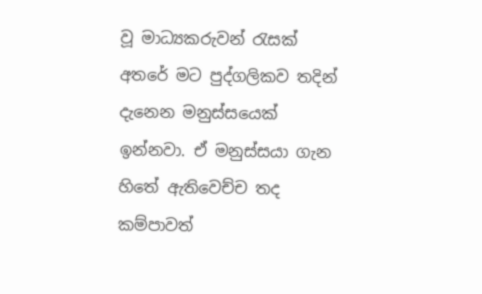වූ මාධ්‍යකරුවන් රැසක් අතරේ මට පුද්ගලිකව තදින් දැනෙන මනුස්සයෙක් ඉන්නවා. ඒ මනුස්සයා ගැන හිතේ ඇතිවෙච්ච තද කම්පාවත්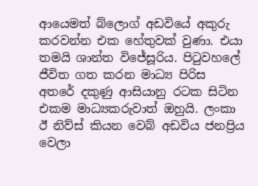ආයෙමත් බ්ලොග් අඩවියේ අකුරු කරවන්න එක හේතුවක් වුණා. එයා තමයි ශාන්ත විජේසූරිය. පිටුවහලේ ජීවිත ගත කරන මාධ්‍ය පිරිස අතරේ දකුණු ආසියානු රටක සිටින එකම මාධ්‍යකරුවාත් ඔහුයි. ලංකා ඊ නිව්ස් කියන වෙබ් අඩවිය ජනප්‍රිය වෙලා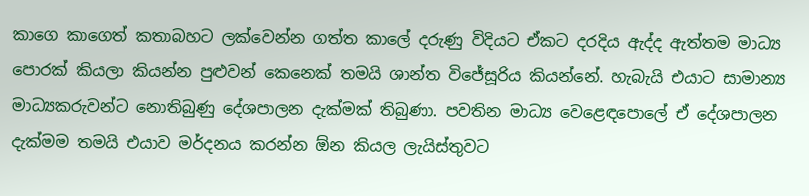කාගෙ කාගෙත් කතාබහට ලක්වෙන්න ගත්ත කාලේ දරුණු විදියට ඒකට දරදිය ඇද්ද ඇත්තම මාධ්‍ය පොරක් කියලා කියන්න පුළුවන් කෙනෙක් තමයි ශාන්ත විජේසූරිය කියන්නේ. හැබැයි එයාට සාමාන්‍ය මාධ්‍යකරුවන්ට නොතිබුණු දේශපාලන දැක්මක් තිබුණා. පවතින මාධ්‍ය වෙළෙඳපොලේ ඒ දේශපාලන දැක්මම තමයි එයාව මර්දනය කරන්න ඕන කියල ලැයිස්තුවට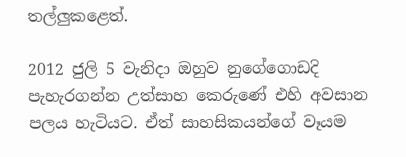තල්ලුකළෙත්.

2012 ජුලි 5 වැනිදා ඔහුව නුගේගොඩදි පැහැරගන්න උත්සාහ කෙරුණේ එහි අවසාන පලය හැටියට. ඒත් සාහසිකයන්ගේ වෑයම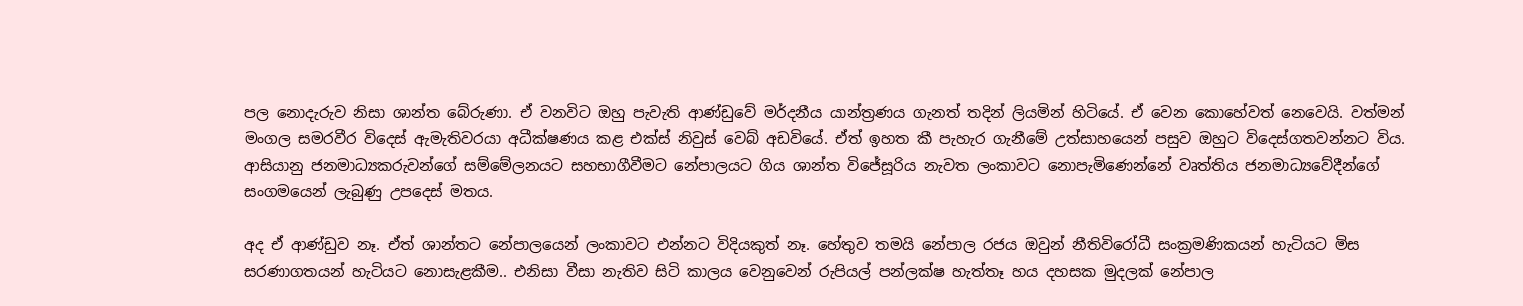පල නොදැරුව නිසා ශාන්ත බේරුණා. ඒ වනවිට ඔහු පැවැති ආණ්ඩුවේ මර්දනීය යාන්ත්‍රණය ගැනත් තදින් ලියමින් හිටියේ. ඒ වෙන කොහේවත් නෙවෙයි. වත්මන් මංගල සමරවීර විදෙස් ඇමැතිවරයා අධීක්ෂණය කළ එක්ස් නිවුස් වෙබ් අඩවියේ. ඒත් ඉහත කී පැහැර ගැනීමේ උත්සාහයෙන් පසුව ඔහුට විදෙස්ගතවන්නට විය. ආසියානු ජනමාධ්‍යකරුවන්ගේ සම්මේලනයට සහභාගීවීමට නේපාලයට ගිය ශාන්ත විජේසූරිය නැවත ලංකාවට නොපැමිණෙන්නේ වෘත්තිය ජනමාධ්‍යවේදීන්ගේ සංගමයෙන් ලැබුණු උපදෙස් මතය.

අද ඒ ආණ්ඩුව නෑ. ඒත් ශාන්තට නේපාලයෙන් ලංකාවට එන්නට විදියකුත් නෑ. හේතුව තමයි නේපාල රජය ඔවුන් නීතිවිරෝධී සංක්‍රමණිකයන් හැටියට මිස සරණාගතයන් හැටියට නොසැළකීම.. එනිසා වීසා නැතිව සිටි කාලය වෙනුවෙන් රුපියල් පන්ලක්ෂ හැත්තෑ හය දහසක මුදලක් නේපාල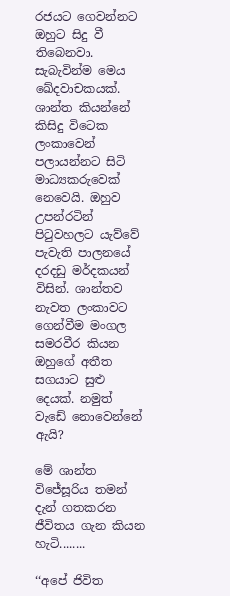රජයට ගෙවන්නට ඔහුට සිදු වී තිබෙනවා. සැබැවින්ම මෙය ඛේදවාචකයක්. ශාන්ත කියන්නේ කිසිදු විටෙක ලංකාවෙන් පලායන්නට සිටි මාධ්‍යකරුවෙක් නෙවෙයි. ඔහුව උපන්රටින් පිටුවහලට යැව්වේ පැවැති පාලනයේ දරදඩු මර්දකයන් විසින්. ශාන්තව නැවත ලංකාවට ගෙන්වීම මංගල සමරවීර කියන ඔහුගේ අතීත සගයාට සුළු දෙයක්. නමුත් වැඩේ නොවෙන්නේ ඇයි?

මේ ශාන්ත විජේසූරිය තමන් දැන් ගතකරන ජීවිතය ගැන කියන හැටි........

‘‘අපේ ජිවිත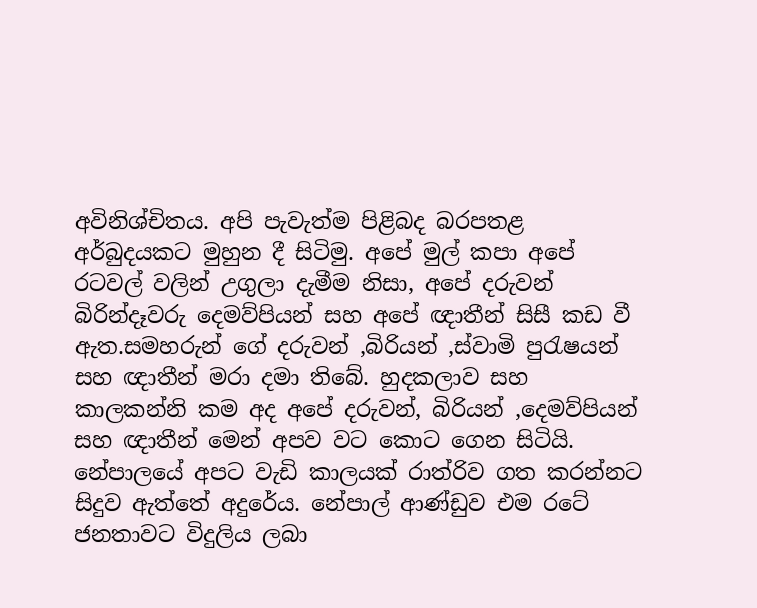අවිනිශ්චිතය. අපි පැවැත්ම පිළිබද බරපතළ අර්බුදයකට මුහුන දී සිටිමු. අපේ මුල් කපා අපේ රටවල් වලින් උගුලා දැමීම නිසා, අපේ දරුවන් බිරින්දෑවරු දෙමව්පියන් සහ අපේ ඥාතීන් සිසී කඩ වී ඇත.සමහරුන් ගේ දරුවන් ,බිරියන් ,ස්වාමි පුරැෂයන් සහ ඥාතීන් මරා දමා තිබේ. හුදකලාව සහ කාලකන්නි කම අද අපේ දරුවන්, බිරියන් ,දෙමව්පියන් සහ ඥාතීන් මෙන් අපව වට කොට ගෙන සිටියි. නේපාලයේ අපට වැඩි කාලයක් රාත්රිව ගත කරන්නට සිදුව ඇත්තේ අදුරේය. නේපාල් ආණ්ඩුව එම රටේ ජනතාවට විදුලිය ලබා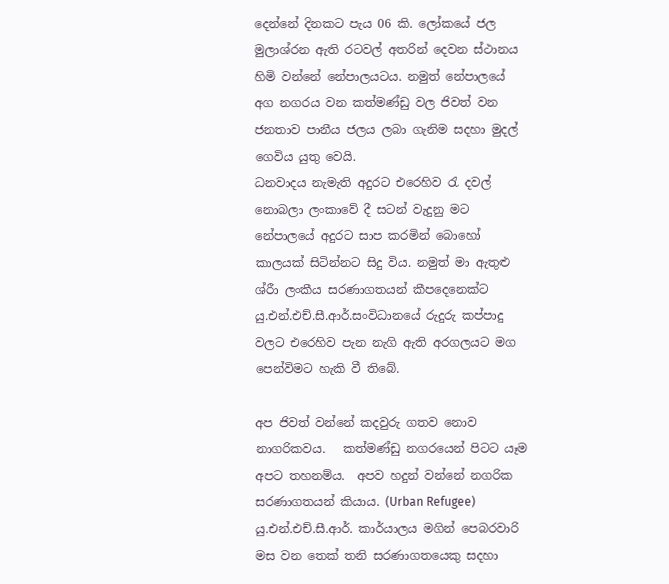දෙන්නේ දිනකට පැය 06 කි. ලෝකයේ ජල මුලාශ්රන ඇති රටවල් අතරින් දෙවන ස්ථානය හිමි වන්නේ නේපාලයටය. නමුත් නේපාලයේ  අග නගරය වන කත්මණ්ඩු වල ජිවත් වන ජනතාව පානීය ජලය ලබා ගැනිම සදහා මුදල් ගෙවිය යුතු වෙයි.
ධනවාදය නැමැති අදුරට එරෙහිව රැ දවල් නොබලා ලංකාවේ දී සටන් වැදුනු මට නේපාලයේ අදුරට සාප කරමින් බොහෝ කාලයක් සිටින්නට සිදු විය. නමුත් මා ඇතුළු ශ්රීා ලංකීය සරණාගතයන් කීපදෙනෙක්ට යු.එන්.එච්.සී.ආර්.සංවිධානයේ රුදුරු කප්පාදු වලට එරෙහිව පැන නැගි ඇති අරගලයට මග පෙන්විමට හැකි වී තිබේ.

අප ජිවත් වන්නේ කදවුරු ගතව නොව නාගරිකවය.   කත්මණ්ඩු නගරයෙන් පිටට යෑම අපට තහනම්ය.  අපව හදුන් වන්නේ නගරික සරණාගතයන් කියාය. (Urban Refugee) යු.එන්.එච්.සී.ආර්. කාර්යාලය මගින් පෙබරවාරි මස වන තෙක් තනි සරණාගතයෙකු සදහා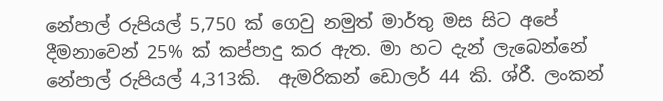නේපාල් රුපියල් 5,750 ක් ගෙවු නමුත් මාර්තු මස සිට අපේ දීමනාවෙන් 25% ක් කප්පාදු කර ඇත. මා හට දැන් ලැබෙන්නේ නේපාල් රුපියල් 4,313කි.  ඇමරිකන් ඩොලර් 44 කි. ශ්රී. ලංකන්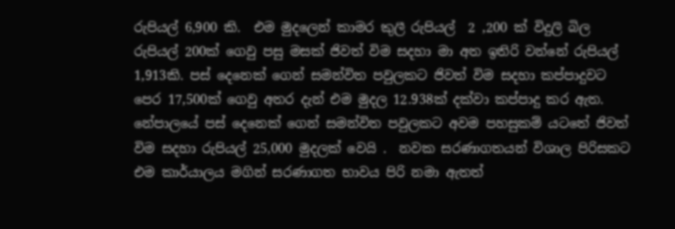රුපියල් 6,900 කි.  එම මුදලෙන් කාමර කුලී රුපියල්  2 ,200 ක් විදුලි බිල රුපියල් 200ක් ගෙවු පසු මසක් ජිවත් විම සදහා මා අත ඉතිරි වන්නේ රුපියල් 1,913කි. පස් දෙනෙක් ගෙන් සමන්විත පවුලකට ජිවත් විම සදහා කප්පාදුවට පෙර 17,500ක් ගෙවු අතර දැන් එම මුදල 12.938ක් දක්වා කප්පාදු කර ඇත. නේපාලයේ පස් දෙනෙක් ගෙන් සමන්විත පවුලකට අවම පහසුකම් යටතේ ජිවත් විම සදහා රුපියල් 25,000 මුදලක් වෙයි .  නවක සරණාගතයන් විශාල පිරිසකට එම කාර්යාලය මගින් සරණාගත භාවය පිරි නමා ඇතත්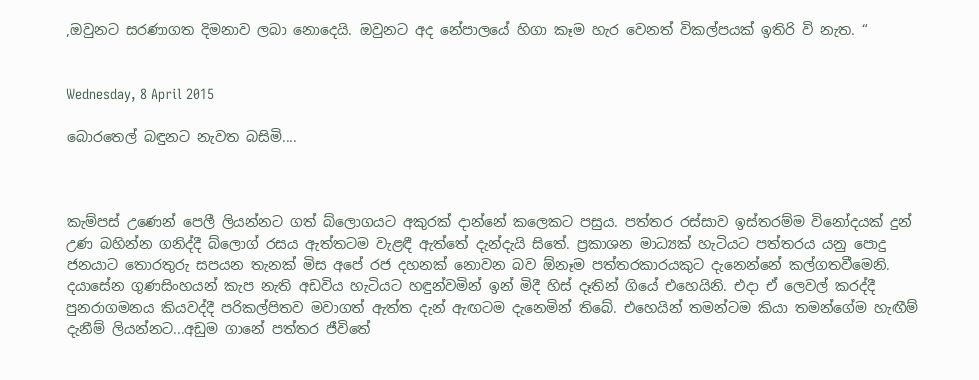,ඔවුනට සරණාගත දිමනාව ලබා නොදෙයි. ඔවුනට අද නේපාලයේ හිගා කෑම හැර වෙනත් විකල්පයක් ඉතිරි වි නැත. “


Wednesday, 8 April 2015

බොරතෙල් බඳුනට නැවත බසිමි....



කැම්පස් උණෙන් පෙලී ලියන්නට ගත් බ්ලොගයට අකුරක් දාන්නේ කලෙකට පසුය. පත්තර රස්සාව ඉස්තරම්ම විනෝදයක් දුන් උණ බහින්න ගනිද්දී බ්ලොග් රසය ඇත්තටම වැළඳී ඇත්තේ දැන්දැයි සිතේ. ප්‍රකාශන මාධ්‍යක් හැටියට පත්තරය යනු පොදු ජනයාට තොරතුරු සපයන තැනක් මිස අපේ රජ දහනක් නොවන බව ඕනෑම පත්තරකාරයකුට දැනෙන්නේ කල්ගතවීමෙනි. දයාසේන ගුණසිංහයන් කැප නැති අඩවිය හැටියට හඳුන්වමින් ඉන් මිදී හිස් දෑතින් ගියේ එහෙයිනි. එදා ඒ ලෙවල් කරද්දී පුනරාගමනය කියවද්දී පරිකල්පිතව මවාගත් ඇත්ත දැන් ඇඟටම දැනෙමින් තිබේ. එහෙයින් තමන්ටම කියා තමන්ගේම හැඟීම් දැනීම් ලියන්නට...අඩුම ගානේ පත්තර ජීවිතේ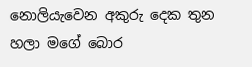නොලියැවෙන අකුරු දෙක තුන හලා මගේ බොර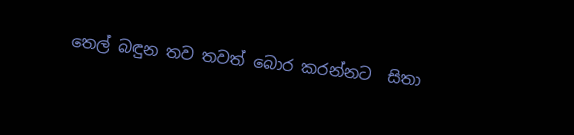තෙල් බඳුන තව තවත් බොර කරන්නට  සිතා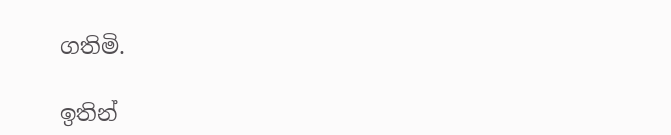ගතිමි.

ඉතින්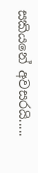සකියනේ අවසරයි.....